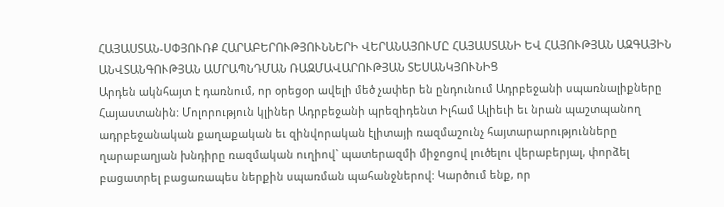ՀԱՅԱՍՏԱՆ-ՍՓՅՈՒՌՔ ՀԱՐԱԲԵՐՈՒԹՅՈՒՆՆԵՐԻ ՎԵՐԱՆԱՅՈՒՄԸ ՀԱՅԱՍՏԱՆԻ ԵՎ ՀԱՅՈՒԹՅԱՆ ԱԶԳԱՅԻՆ ԱՆՎՏԱՆԳՈՒԹՅԱՆ ԱՄՐԱՊՆԴՄԱՆ ՌԱԶՄԱՎԱՐՈՒԹՅԱՆ ՏԵՍԱՆԿՅՈՒՆԻՑ
Արդեն ակնհայտ է դառնում, որ օրեցօր ավելի մեծ չափեր են ընդունում Ադրբեջանի սպառնալիքները Հայաստանին: Մոլորություն կլիներ Ադրբեջանի պրեզիդենտ Իլհամ Ալիեւի եւ նրան պաշտպանող ադրբեջանական քաղաքական եւ զինվորական էլիտայի ռազմաշունչ հայտարարությունները ղարաբաղյան խնդիրը ռազմական ուղիով` պատերազմի միջոցով լուծելու վերաբերյալ, փորձել բացատրել բացառապես ներքին սպառման պահանջներով: Կարծում ենք, որ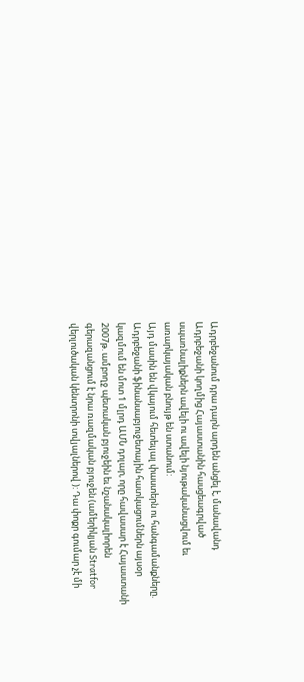Ադրբեջանում դրա դարն արդեն անցել է, մանավանդ Ադրբեջանի կողմից Հայաստանին հասցեագրված սպառնալիքներն ավելի ու ավելի նյութականացվում եւ առարկայական բնույթ են ստանում:
Այդ մասին են վկայում հետեւյալ փաստերն ու հանգամանքները.
Ադրբեջանի ֆինանսաբյուջետային հատկացումներն այսօր կազմում են մոտ 1 մլրդ ԱՄՆ դոլար, որը հավասար է Հայաստանի 2007թ. ամբողջ պետական բյուջեին եւ նշանակալիորեն գերազանցում է նրա ռազմական բյուջեն (ամերիկյան Stratfor վերլուծական կենտրոնի տվյալներով ): Դա փոքր գումար չէ մի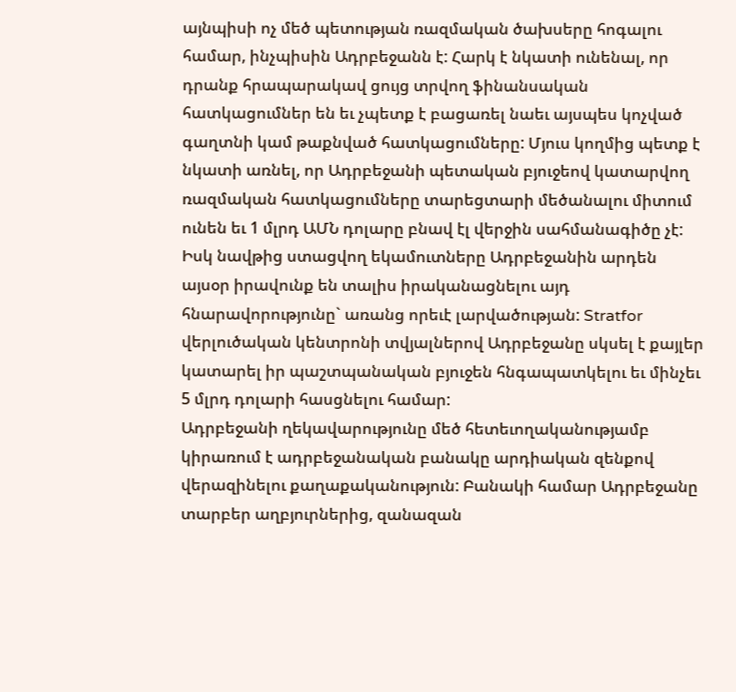այնպիսի ոչ մեծ պետության ռազմական ծախսերը հոգալու համար, ինչպիսին Ադրբեջանն է: Հարկ է նկատի ունենալ, որ դրանք հրապարակավ ցույց տրվող ֆինանսական հատկացումներ են եւ չպետք է բացառել նաեւ այսպես կոչված գաղտնի կամ թաքնված հատկացումները: Մյուս կողմից պետք է նկատի առնել, որ Ադրբեջանի պետական բյուջեով կատարվող ռազմական հատկացումները տարեցտարի մեծանալու միտում ունեն եւ 1 մլրդ ԱՄՆ դոլարը բնավ էլ վերջին սահմանագիծը չէ: Իսկ նավթից ստացվող եկամուտները Ադրբեջանին արդեն այսօր իրավունք են տալիս իրականացնելու այդ հնարավորությունը` առանց որեւէ լարվածության: Stratfor վերլուծական կենտրոնի տվյալներով Ադրբեջանը սկսել է քայլեր կատարել իր պաշտպանական բյուջեն հնգապատկելու եւ մինչեւ 5 մլրդ դոլարի հասցնելու համար:
Ադրբեջանի ղեկավարությունը մեծ հետեւողականությամբ կիրառում է ադրբեջանական բանակը արդիական զենքով վերազինելու քաղաքականություն: Բանակի համար Ադրբեջանը տարբեր աղբյուրներից, զանազան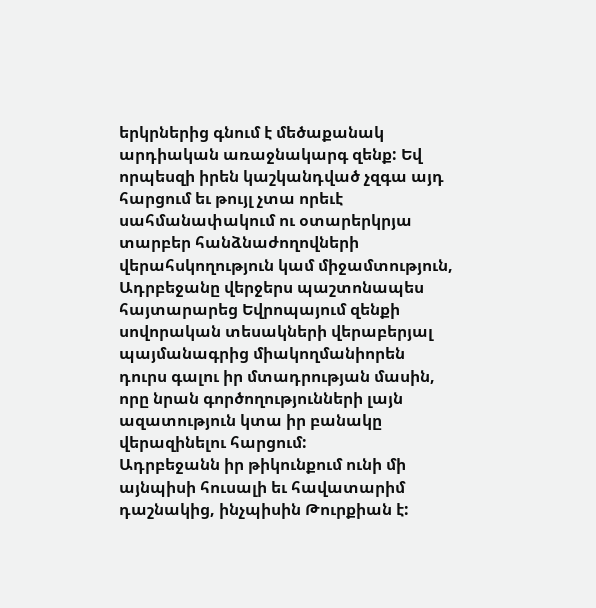երկրներից գնում է մեծաքանակ արդիական առաջնակարգ զենք: Եվ որպեսզի իրեն կաշկանդված չզգա այդ հարցում եւ թույլ չտա որեւէ սահմանափակում ու օտարերկրյա տարբեր հանձնաժողովների վերահսկողություն կամ միջամտություն, Ադրբեջանը վերջերս պաշտոնապես հայտարարեց Եվրոպայում զենքի սովորական տեսակների վերաբերյալ պայմանագրից միակողմանիորեն դուրս գալու իր մտադրության մասին, որը նրան գործողությունների լայն ազատություն կտա իր բանակը վերազինելու հարցում:
Ադրբեջանն իր թիկունքում ունի մի այնպիսի հուսալի եւ հավատարիմ դաշնակից, ինչպիսին Թուրքիան է: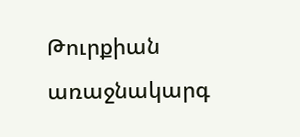Թուրքիան առաջնակարգ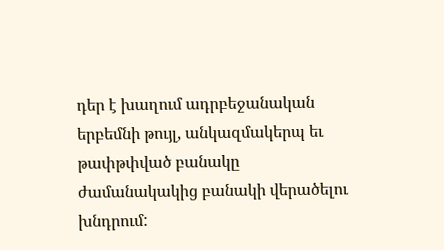դեր է խաղում ադրբեջանական երբեմնի թույլ, անկազմակերպ եւ թափթփված բանակը ժամանակակից բանակի վերածելու խնդրում: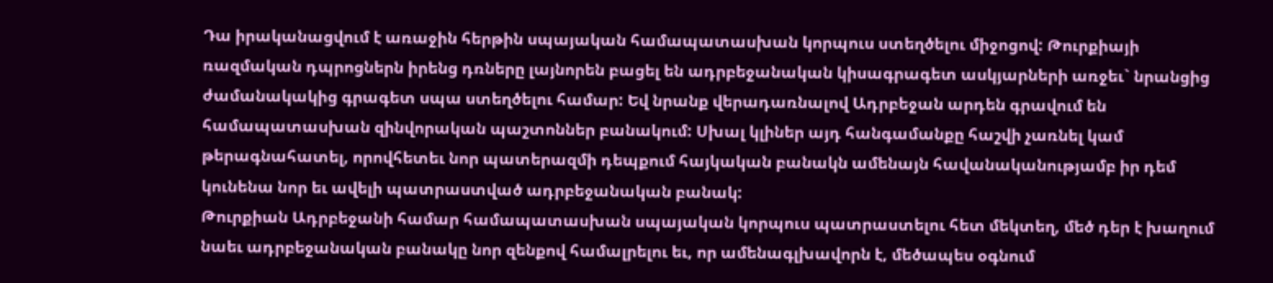Դա իրականացվում է առաջին հերթին սպայական համապատասխան կորպուս ստեղծելու միջոցով: Թուրքիայի ռազմական դպրոցներն իրենց դռները լայնորեն բացել են ադրբեջանական կիսագրագետ ասկյարների առջեւ` նրանցից ժամանակակից գրագետ սպա ստեղծելու համար: Եվ նրանք վերադառնալով Ադրբեջան արդեն գրավում են համապատասխան զինվորական պաշտոններ բանակում: Սխալ կլիներ այդ հանգամանքը հաշվի չառնել կամ թերագնահատել, որովհետեւ նոր պատերազմի դեպքում հայկական բանակն ամենայն հավանականությամբ իր դեմ կունենա նոր եւ ավելի պատրաստված ադրբեջանական բանակ:
Թուրքիան Ադրբեջանի համար համապատասխան սպայական կորպուս պատրաստելու հետ մեկտեղ, մեծ դեր է խաղում նաեւ ադրբեջանական բանակը նոր զենքով համալրելու եւ, որ ամենագլխավորն է, մեծապես օգնում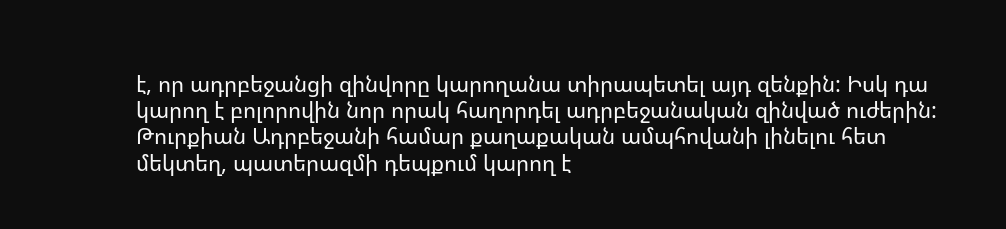է, որ ադրբեջանցի զինվորը կարողանա տիրապետել այդ զենքին: Իսկ դա կարող է բոլորովին նոր որակ հաղորդել ադրբեջանական զինված ուժերին:
Թուրքիան Ադրբեջանի համար քաղաքական ամպհովանի լինելու հետ մեկտեղ, պատերազմի դեպքում կարող է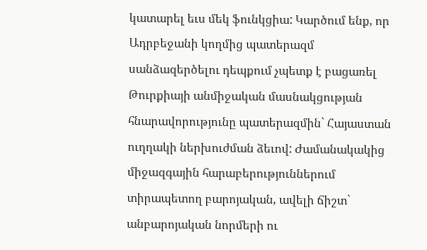կատարել եւս մեկ ֆունկցիա: Կարծում ենք, որ Ադրբեջանի կողմից պատերազմ սանձազերծելու դեպքում չպետք է բացառել Թուրքիայի անմիջական մասնակցության հնարավորությունը պատերազմին` Հայաստան ուղղակի ներխուժման ձեւով: Ժամանակակից միջազգային հարաբերություններում տիրապետող բարոյական, ավելի ճիշտ` անբարոյական նորմերի ու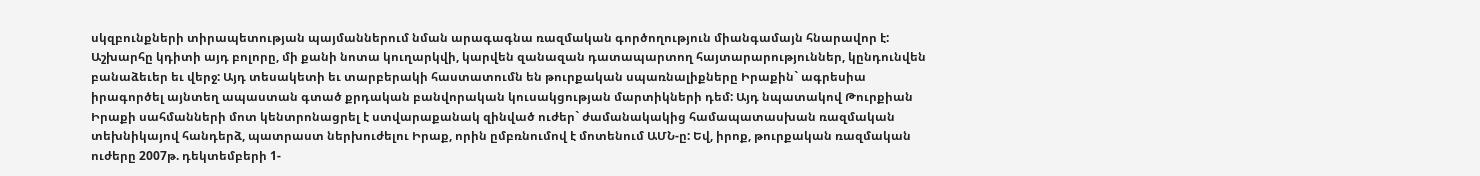սկզբունքների տիրապետության պայմաններում նման արագագնա ռազմական գործողություն միանգամայն հնարավոր է: Աշխարհը կդիտի այդ բոլորը, մի քանի նոտա կուղարկվի, կարվեն զանազան դատապարտող հայտարարություններ, կընդունվեն բանաձեւեր եւ վերջ: Այդ տեսակետի եւ տարբերակի հաստատումն են թուրքական սպառնալիքները Իրաքին` ագրեսիա իրագործել այնտեղ ապաստան գտած քրդական բանվորական կուսակցության մարտիկների դեմ: Այդ նպատակով Թուրքիան Իրաքի սահմանների մոտ կենտրոնացրել է ստվարաքանակ զինված ուժեր` ժամանակակից համապատասխան ռազմական տեխնիկայով հանդերձ, պատրաստ ներխուժելու Իրաք, որին ըմբռնումով է մոտենում ԱՄՆ-ը: Եվ, իրոք, թուրքական ռազմական ուժերը 2007թ. դեկտեմբերի 1-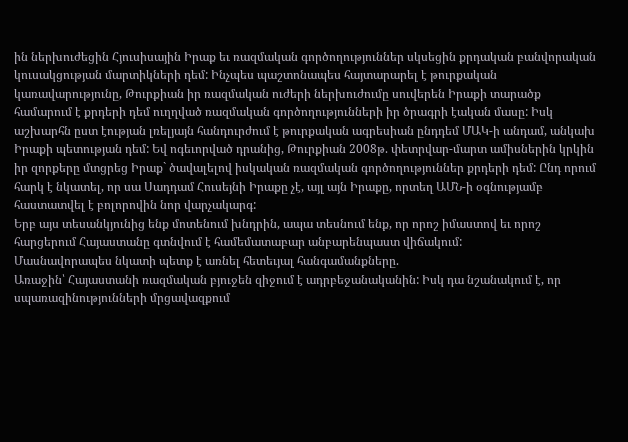ին ներխուժեցին Հյուսիսային Իրաք եւ ռազմական գործողություններ սկսեցին քրդական բանվորական կուսակցության մարտիկների դեմ: Ինչպես պաշտոնապես հայտարարել է թուրքական կառավարությունը, Թուրքիան իր ռազմական ուժերի ներխուժումը սուվերեն Իրաքի տարածք համարում է քրդերի դեմ ուղղված ռազմական գործողությունների իր ծրագրի էական մասը: Իսկ աշխարհն ըստ էության լռելյայն հանդուրժում է թուրքական ագրեսիան ընդդեմ ՄԱԿ-ի անդամ, անկախ Իրաքի պետության դեմ: Եվ ոգեւորված դրանից, Թուրքիան 2008թ. փետրվար-մարտ ամիսներին կրկին իր զորքերը մտցրեց Իրաք` ծավալելով իսկական ռազմական գործողություններ քրդերի դեմ: Ընդ որում հարկ է նկատել, որ սա Սադդամ Հուսեյնի Իրաքը չէ, այլ այն Իրաքը, որտեղ ԱՄՆ-ի օգնությամբ հաստատվել է բոլորովին նոր վարչակարգ:
Երբ այս տեսանկյունից ենք մոտենում խնդրին, ապա տեսնում ենք, որ որոշ իմաստով եւ որոշ հարցերում Հայաստանը գտնվում է համեմատաբար անբարենպաստ վիճակում:
Մասնավորապես նկատի պետք է առնել հետեւյալ հանգամանքները.
Առաջին՝ Հայաստանի ռազմական բյուջեն զիջում է ադրբեջանականին: Իսկ դա նշանակում է, որ սպառազինությունների մրցավազքում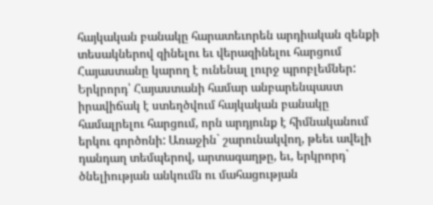հայկական բանակը հարատեւորեն արդիական զենքի տեսակներով զինելու եւ վերազինելու հարցում Հայաստանը կարող է ունենալ լուրջ պրոբլեմներ:
Երկրորդ՝ Հայաստանի համար անբարենպաստ իրավիճակ է ստեղծվում հայկական բանակը համալրելու հարցում, որն արդյունք է հիմնականում երկու գործոնի: Առաջին` շարունակվող, թեեւ ավելի դանդաղ տեմպերով, արտագաղթը, եւ, երկրորդ` ծնելիության անկումն ու մահացության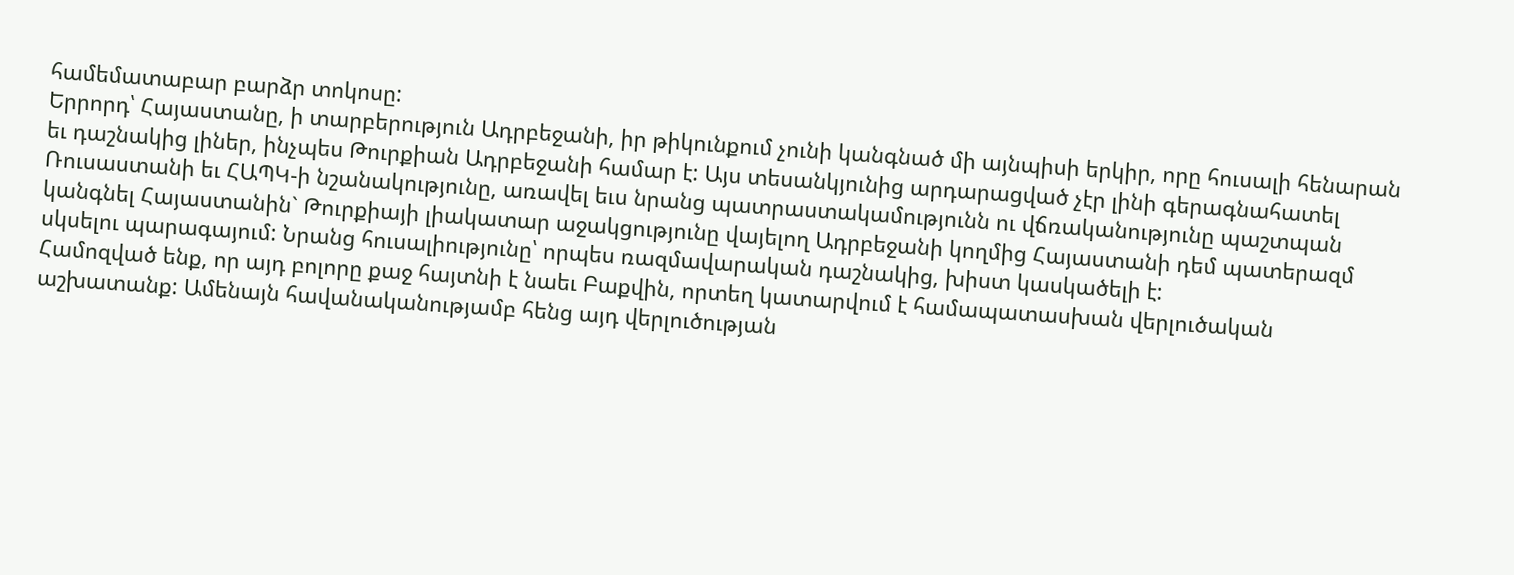համեմատաբար բարձր տոկոսը:
Երրորդ՝ Հայաստանը, ի տարբերություն Ադրբեջանի, իր թիկունքում չունի կանգնած մի այնպիսի երկիր, որը հուսալի հենարան եւ դաշնակից լիներ, ինչպես Թուրքիան Ադրբեջանի համար է: Այս տեսանկյունից արդարացված չէր լինի գերագնահատել Ռուսաստանի եւ ՀԱՊԿ-ի նշանակությունը, առավել եւս նրանց պատրաստակամությունն ու վճռականությունը պաշտպան կանգնել Հայաստանին` Թուրքիայի լիակատար աջակցությունը վայելող Ադրբեջանի կողմից Հայաստանի դեմ պատերազմ սկսելու պարագայում: Նրանց հուսալիությունը՝ որպես ռազմավարական դաշնակից, խիստ կասկածելի է:
Համոզված ենք, որ այդ բոլորը քաջ հայտնի է նաեւ Բաքվին, որտեղ կատարվում է համապատասխան վերլուծական աշխատանք: Ամենայն հավանականությամբ հենց այդ վերլուծության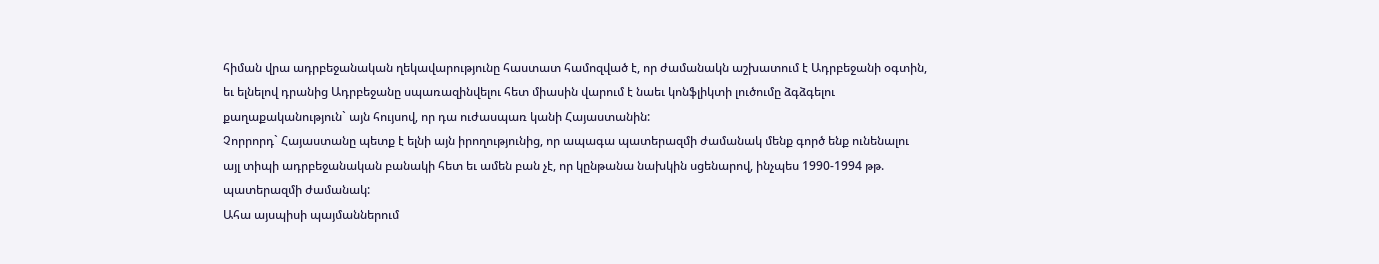հիման վրա ադրբեջանական ղեկավարությունը հաստատ համոզված է, որ ժամանակն աշխատում է Ադրբեջանի օգտին, եւ ելնելով դրանից Ադրբեջանը սպառազինվելու հետ միասին վարում է նաեւ կոնֆլիկտի լուծումը ձգձգելու քաղաքականություն` այն հույսով, որ դա ուժասպառ կանի Հայաստանին:
Չորրորդ` Հայաստանը պետք է ելնի այն իրողությունից, որ ապագա պատերազմի ժամանակ մենք գործ ենք ունենալու այլ տիպի ադրբեջանական բանակի հետ եւ ամեն բան չէ, որ կընթանա նախկին սցենարով, ինչպես 1990-1994 թթ. պատերազմի ժամանակ:
Ահա այսպիսի պայմաններում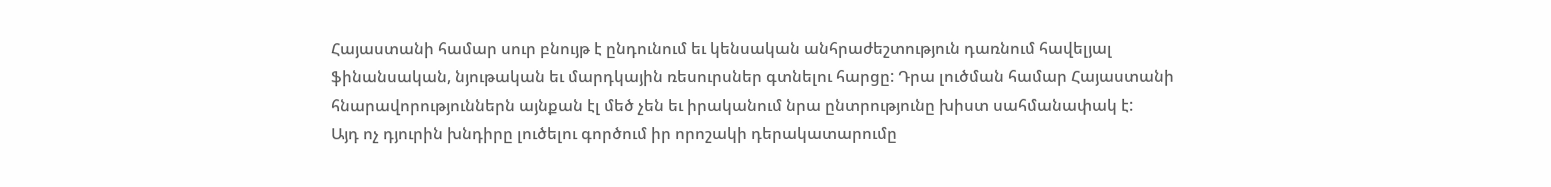Հայաստանի համար սուր բնույթ է ընդունում եւ կենսական անհրաժեշտություն դառնում հավելյալ ֆինանսական, նյութական եւ մարդկային ռեսուրսներ գտնելու հարցը: Դրա լուծման համար Հայաստանի հնարավորություններն այնքան էլ մեծ չեն եւ իրականում նրա ընտրությունը խիստ սահմանափակ է:
Այդ ոչ դյուրին խնդիրը լուծելու գործում իր որոշակի դերակատարումը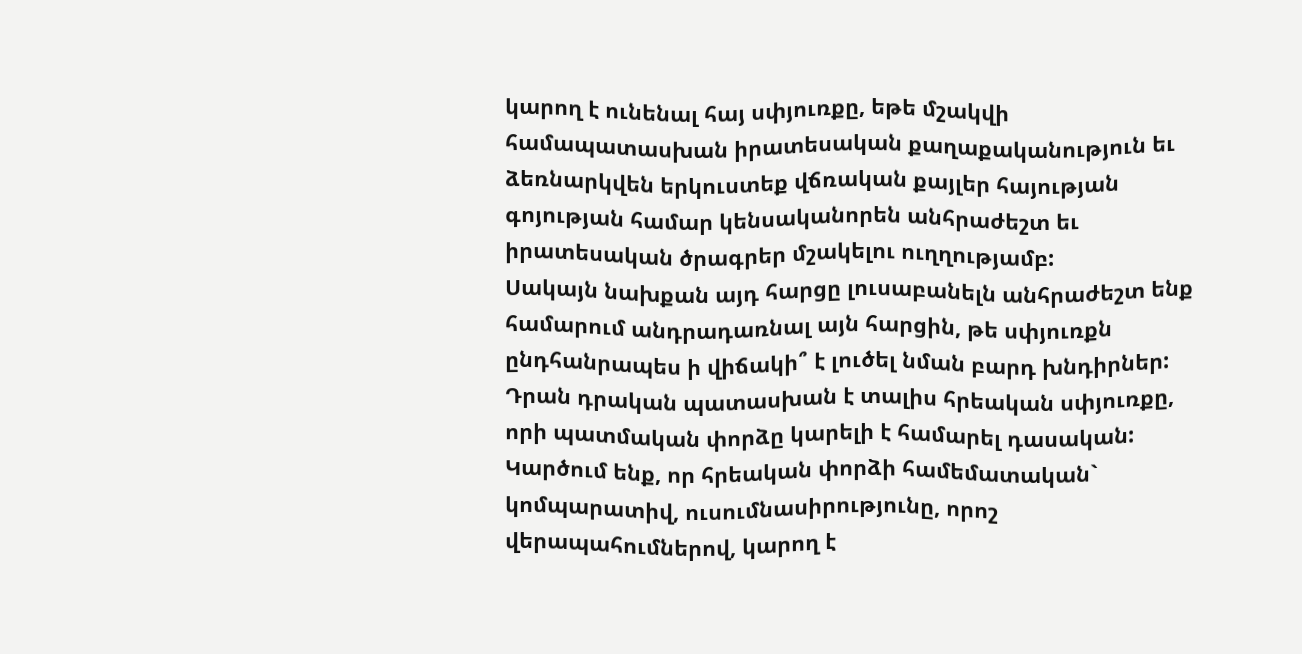կարող է ունենալ հայ սփյուռքը, եթե մշակվի համապատասխան իրատեսական քաղաքականություն եւ ձեռնարկվեն երկուստեք վճռական քայլեր հայության գոյության համար կենսականորեն անհրաժեշտ եւ իրատեսական ծրագրեր մշակելու ուղղությամբ:
Սակայն նախքան այդ հարցը լուսաբանելն անհրաժեշտ ենք համարում անդրադառնալ այն հարցին, թե սփյուռքն ընդհանրապես ի վիճակի՞ է լուծել նման բարդ խնդիրներ: Դրան դրական պատասխան է տալիս հրեական սփյուռքը, որի պատմական փորձը կարելի է համարել դասական: Կարծում ենք, որ հրեական փորձի համեմատական` կոմպարատիվ, ուսումնասիրությունը, որոշ վերապահումներով, կարող է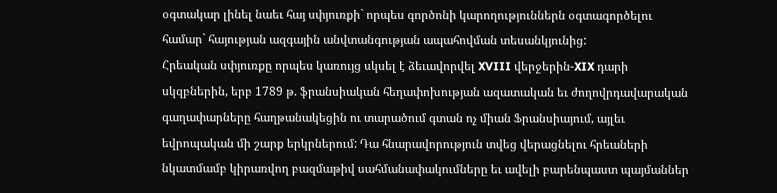օգտակար լինել նաեւ հայ սփյուռքի` որպես գործոնի կարողություններն օգտագործելու համար` հայության ազգային անվտանգության ապահովման տեսանկյունից:
Հրեական սփյուռքը որպես կառույց սկսել է ձեւավորվել XVIII վերջերին-XIX դարի սկզբներին, երբ 1789 թ. ֆրանսիական հեղափոխության ազատական եւ ժողովրդավարական գաղափարները հաղթանակեցին ու տարածում գտան ոչ միան Ֆրանսիայում, այլեւ եվրոպական մի շարք երկրներում: Դա հնարավորություն տվեց վերացնելու հրեաների նկատմամբ կիրառվող բազմաթիվ սահմանափակումները եւ ավելի բարենպաստ պայմաններ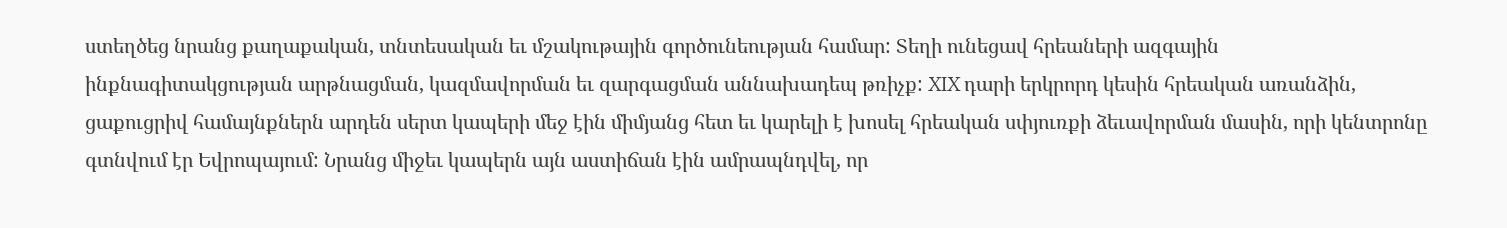ստեղծեց նրանց քաղաքական, տնտեսական եւ մշակութային գործունեության համար: Տեղի ունեցավ հրեաների ազգային ինքնագիտակցության արթնացման, կազմավորման եւ զարգացման աննախադեպ թռիչք: XIX դարի երկրորդ կեսին հրեական առանձին, ցաքուցրիվ համայնքներն արդեն սերտ կապերի մեջ էին միմյանց հետ եւ կարելի է խոսել հրեական սփյուռքի ձեւավորման մասին, որի կենտրոնը գտնվում էր Եվրոպայում: Նրանց միջեւ կապերն այն աստիճան էին ամրապնդվել, որ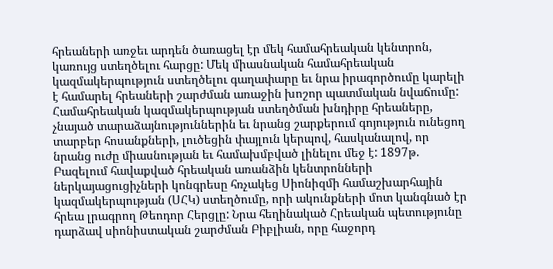հրեաների առջեւ արդեն ծառացել էր մեկ համահրեական կենտրոն, կառույց ստեղծելու հարցը: Մեկ միասնական համահրեական կազմակերպություն ստեղծելու գաղափարը եւ նրա իրագործումը կարելի է համարել հրեաների շարժման առաջին խոշոր պատմական նվաճումը:
Համահրեական կազմակերպության ստեղծման խնդիրը հրեաները, չնայած տարաձայնություններին եւ նրանց շարքերում գոյություն ունեցող տարբեր հոսանքների, լուծեցին փայլուն կերպով, հասկանալով, որ նրանց ուժը միասնության եւ համախմբված լինելու մեջ է: 1897թ. Բազելում հավաքված հրեական առանձին կենտրոնների ներկայացուցիչների կոնգրեսը հռչակեց Սիոնիզմի համաշխարհային կազմակերպության (ՍՀԿ) ստեղծումը, որի ակունքների մոտ կանգնած էր հրեա լրագրող Թեոդոր Հերցլը: Նրա հեղինակած Հրեական պետությունը դարձավ սիոնիստական շարժման Բիբլիան, որը հաջորդ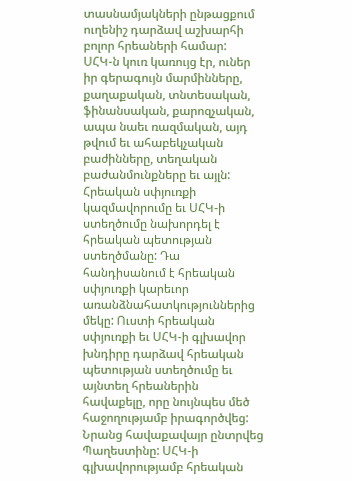տասնամյակների ընթացքում ուղենիշ դարձավ աշխարհի բոլոր հրեաների համար:
ՍՀԿ-ն կուռ կառույց էր, ուներ իր գերագույն մարմինները, քաղաքական, տնտեսական, ֆինանսական, քարոզչական, ապա նաեւ ռազմական, այդ թվում եւ ահաբեկչական բաժինները, տեղական բաժանմունքները եւ այլն:
Հրեական սփյուռքի կազմավորումը եւ ՍՀԿ-ի ստեղծումը նախորդել է հրեական պետության ստեղծմանը: Դա հանդիսանում է հրեական սփյուռքի կարեւոր առանձնահատկություններից մեկը: Ուստի հրեական սփյուռքի եւ ՍՀԿ-ի գլխավոր խնդիրը դարձավ հրեական պետության ստեղծումը եւ այնտեղ հրեաներին հավաքելը, որը նույնպես մեծ հաջողությամբ իրագործվեց: Նրանց հավաքավայր ընտրվեց Պաղեստինը: ՍՀԿ-ի գլխավորությամբ հրեական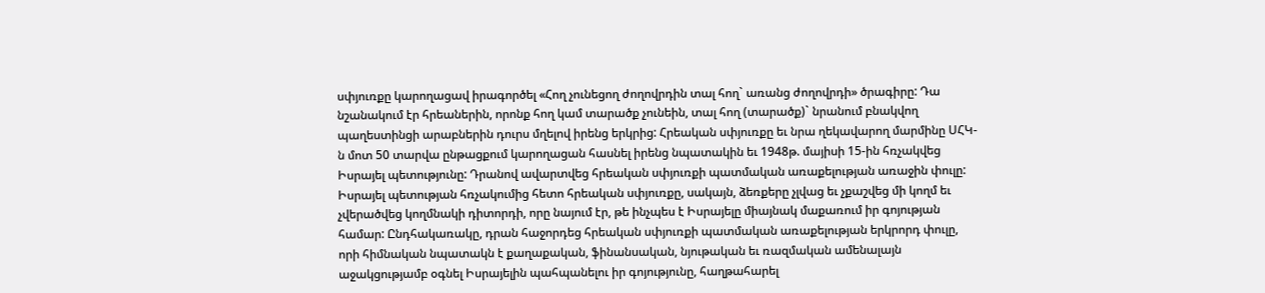սփյուռքը կարողացավ իրագործել «Հող չունեցող ժողովրդին տալ հող` առանց ժողովրդի» ծրագիրը: Դա նշանակում էր հրեաներին, որոնք հող կամ տարածք չունեին, տալ հող (տարածք)` նրանում բնակվող պաղեստինցի արաբներին դուրս մղելով իրենց երկրից: Հրեական սփյուռքը եւ նրա ղեկավարող մարմինը ՍՀԿ-ն մոտ 50 տարվա ընթացքում կարողացան հասնել իրենց նպատակին եւ 1948թ. մայիսի 15-ին հռչակվեց Իսրայել պետությունը: Դրանով ավարտվեց հրեական սփյուռքի պատմական առաքելության առաջին փուլը:
Իսրայել պետության հռչակումից հետո հրեական սփյուռքը, սակայն, ձեռքերը չլվաց եւ չքաշվեց մի կողմ եւ չվերածվեց կողմնակի դիտորդի, որը նայում էր, թե ինչպես է Իսրայելը միայնակ մաքառում իր գոյության համար: Ընդհակառակը, դրան հաջորդեց հրեական սփյուռքի պատմական առաքելության երկրորդ փուլը, որի հիմնական նպատակն է քաղաքական, ֆինանսական, նյութական եւ ռազմական ամենալայն աջակցությամբ օգնել Իսրայելին պահպանելու իր գոյությունը, հաղթահարել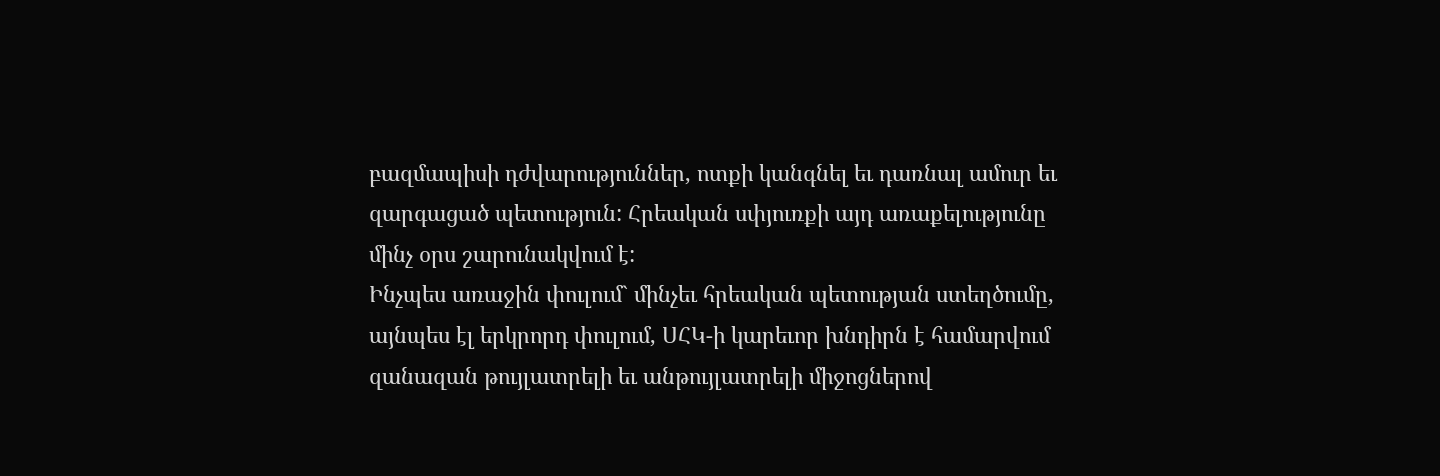բազմապիսի դժվարություններ, ոտքի կանգնել եւ դառնալ ամուր եւ զարգացած պետություն: Հրեական սփյուռքի այդ առաքելությունը մինչ օրս շարունակվում է:
Ինչպես առաջին փուլում` մինչեւ հրեական պետության ստեղծումը, այնպես էլ երկրորդ փուլում, ՍՀԿ-ի կարեւոր խնդիրն է համարվում զանազան թույլատրելի եւ անթույլատրելի միջոցներով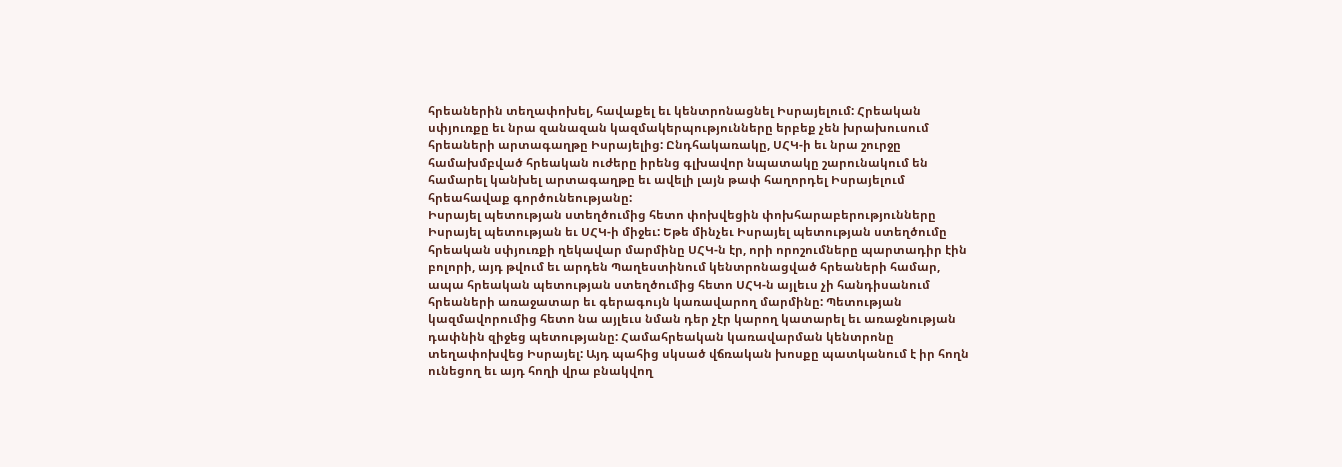հրեաներին տեղափոխել, հավաքել եւ կենտրոնացնել Իսրայելում: Հրեական սփյուռքը եւ նրա զանազան կազմակերպությունները երբեք չեն խրախուսում հրեաների արտագաղթը Իսրայելից: Ընդհակառակը, ՍՀԿ-ի եւ նրա շուրջը համախմբված հրեական ուժերը իրենց գլխավոր նպատակը շարունակում են համարել կանխել արտագաղթը եւ ավելի լայն թափ հաղորդել Իսրայելում հրեահավաք գործունեությանը:
Իսրայել պետության ստեղծումից հետո փոխվեցին փոխհարաբերությունները Իսրայել պետության եւ ՍՀԿ-ի միջեւ: Եթե մինչեւ Իսրայել պետության ստեղծումը հրեական սփյուռքի ղեկավար մարմինը ՍՀԿ-ն էր, որի որոշումները պարտադիր էին բոլորի, այդ թվում եւ արդեն Պաղեստինում կենտրոնացված հրեաների համար, ապա հրեական պետության ստեղծումից հետո ՍՀԿ-ն այլեւս չի հանդիսանում հրեաների առաջատար եւ գերագույն կառավարող մարմինը: Պետության կազմավորումից հետո նա այլեւս նման դեր չէր կարող կատարել եւ առաջնության դափնին զիջեց պետությանը: Համահրեական կառավարման կենտրոնը տեղափոխվեց Իսրայել: Այդ պահից սկսած վճռական խոսքը պատկանում է իր հողն ունեցող եւ այդ հողի վրա բնակվող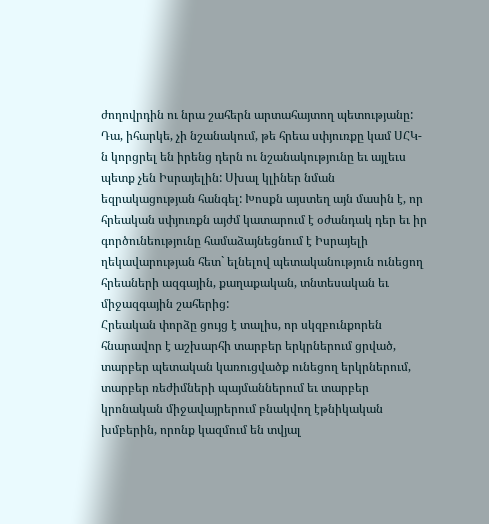ժողովրդին ու նրա շահերն արտահայտող պետությանը:
Դա, իհարկե, չի նշանակում, թե հրեա սփյուռքը կամ ՍՀԿ-ն կորցրել են իրենց դերն ու նշանակությունը եւ այլեւս պետք չեն Իսրայելին: Սխալ կլիներ նման եզրակացության հանգել: Խոսքն այստեղ այն մասին է, որ հրեական սփյուռքն այժմ կատարում է օժանդակ դեր եւ իր գործունեությունը համաձայնեցնում է Իսրայելի ղեկավարության հետ` ելնելով պետականություն ունեցող հրեաների ազգային, քաղաքական, տնտեսական եւ միջազգային շահերից:
Հրեական փորձը ցույց է տալիս, որ սկզբունքորեն հնարավոր է աշխարհի տարբեր երկրներում ցրված, տարբեր պետական կառուցվածք ունեցող երկրներում, տարբեր ռեժիմների պայմաններում եւ տարբեր կրոնական միջավայրերում բնակվող էթնիկական խմբերին, որոնք կազմում են տվյալ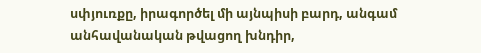սփյուռքը, իրագործել մի այնպիսի բարդ, անգամ անհավանական թվացող խնդիր,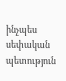ինչպես սեփական պետություն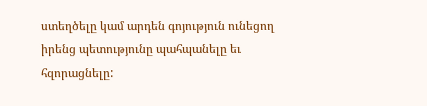ստեղծելը կամ արդեն գոյություն ունեցող իրենց պետությունը պահպանելը եւ հզորացնելը: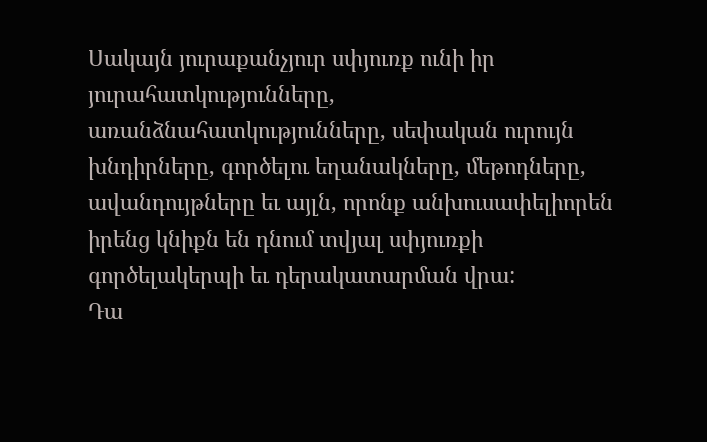Սակայն յուրաքանչյուր սփյուռք ունի իր յուրահատկությունները, առանձնահատկությունները, սեփական ուրույն խնդիրները, գործելու եղանակները, մեթոդները, ավանդույթները եւ այլն, որոնք անխուսափելիորեն իրենց կնիքն են դնում տվյալ սփյուռքի գործելակերպի եւ դերակատարման վրա:
Դա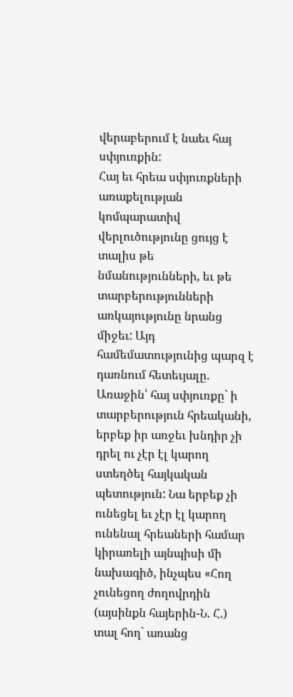վերաբերում է նաեւ հայ սփյուռքին:
Հայ եւ հրեա սփյուռքների առաքելության կոմպարատիվ վերլուծությունը ցույց է տալիս թե նմանությունների, եւ թե տարբերությունների առկայությունը նրանց միջեւ: Այդ համեմատությունից պարզ է դառնում հետեւյալը.
Առաջին՝ հայ սփյուռքը` ի տարբերություն հրեականի, երբեք իր առջեւ խնդիր չի դրել ու չէր էլ կարող ստեղծել հայկական պետություն: Նա երբեք չի ունեցել եւ չէր էլ կարող ունենալ հրեաների համար կիրառելի այնպիսի մի նախագիծ, ինչպես «Հող չունեցող ժողովրդին (այսինքն հայերին-Ն. Հ.) տալ հող` առանց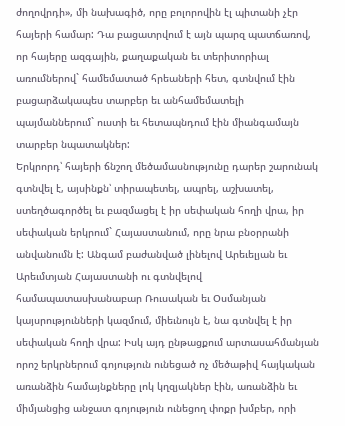ժողովրդի», մի նախագիծ, որը բոլորովին էլ պիտանի չէր հայերի համար: Դա բացատրվում է այն պարզ պատճառով, որ հայերը ազգային, քաղաքական եւ տերիտորիալ առումներով` համեմատած հրեաների հետ, գտնվում էին բացարձակապես տարբեր եւ անհամեմատելի պայմաններում` ուստի եւ հետապնդում էին միանգամայն տարբեր նպատակներ:
Երկրորդ՝ հայերի ճնշող մեծամասնությունը դարեր շարունակ գտնվել է, այսինքն՝ տիրապետել, ապրել, աշխատել, ստեղծագործել եւ բազմացել է իր սեփական հողի վրա, իր սեփական երկրում` Հայաստանում, որը նրա բնօրրանի անվանումն է: Անգամ բաժանված լինելով Արեւելյան եւ Արեւմտյան Հայաստանի ու գտնվելով համապատասխանաբար Ռուսական եւ Օսմանյան կայսրությունների կազմում, միեւնույն է, նա գտնվել է իր սեփական հողի վրա: Իսկ այդ ընթացքում արտասահմանյան որոշ երկրներում գոյություն ունեցած ոչ մեծաթիվ հայկական առանձին համայնքները լոկ կղզյակներ էին, առանձին եւ միմյանցից անջատ գոյություն ունեցող փոքր խմբեր, որի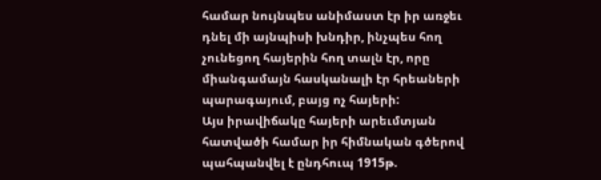համար նույնպես անիմաստ էր իր առջեւ դնել մի այնպիսի խնդիր, ինչպես հող չունեցող հայերին հող տալն էր, որը միանգամայն հասկանալի էր հրեաների պարագայում, բայց ոչ հայերի:
Այս իրավիճակը հայերի արեւմտյան հատվածի համար իր հիմնական գծերով պահպանվել է ընդհուպ 1915թ.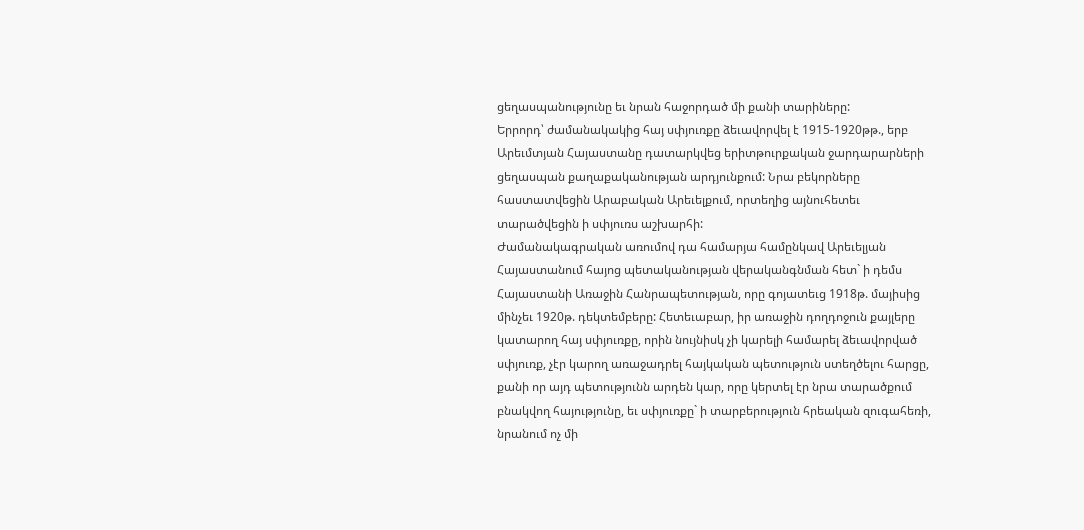ցեղասպանությունը եւ նրան հաջորդած մի քանի տարիները:
Երրորդ՝ ժամանակակից հայ սփյուռքը ձեւավորվել է 1915-1920թթ., երբ Արեւմտյան Հայաստանը դատարկվեց երիտթուրքական ջարդարարների ցեղասպան քաղաքականության արդյունքում: Նրա բեկորները հաստատվեցին Արաբական Արեւելքում, որտեղից այնուհետեւ տարածվեցին ի սփյուռս աշխարհի:
Ժամանակագրական առումով դա համարյա համընկավ Արեւելյան Հայաստանում հայոց պետականության վերականգնման հետ` ի դեմս Հայաստանի Առաջին Հանրապետության, որը գոյատեւց 1918թ. մայիսից մինչեւ 1920թ. դեկտեմբերը: Հետեւաբար, իր առաջին դողդոջուն քայլերը կատարող հայ սփյուռքը, որին նույնիսկ չի կարելի համարել ձեւավորված սփյուռք, չէր կարող առաջադրել հայկական պետություն ստեղծելու հարցը, քանի որ այդ պետությունն արդեն կար, որը կերտել էր նրա տարածքում բնակվող հայությունը, եւ սփյուռքը` ի տարբերություն հրեական զուգահեռի, նրանում ոչ մի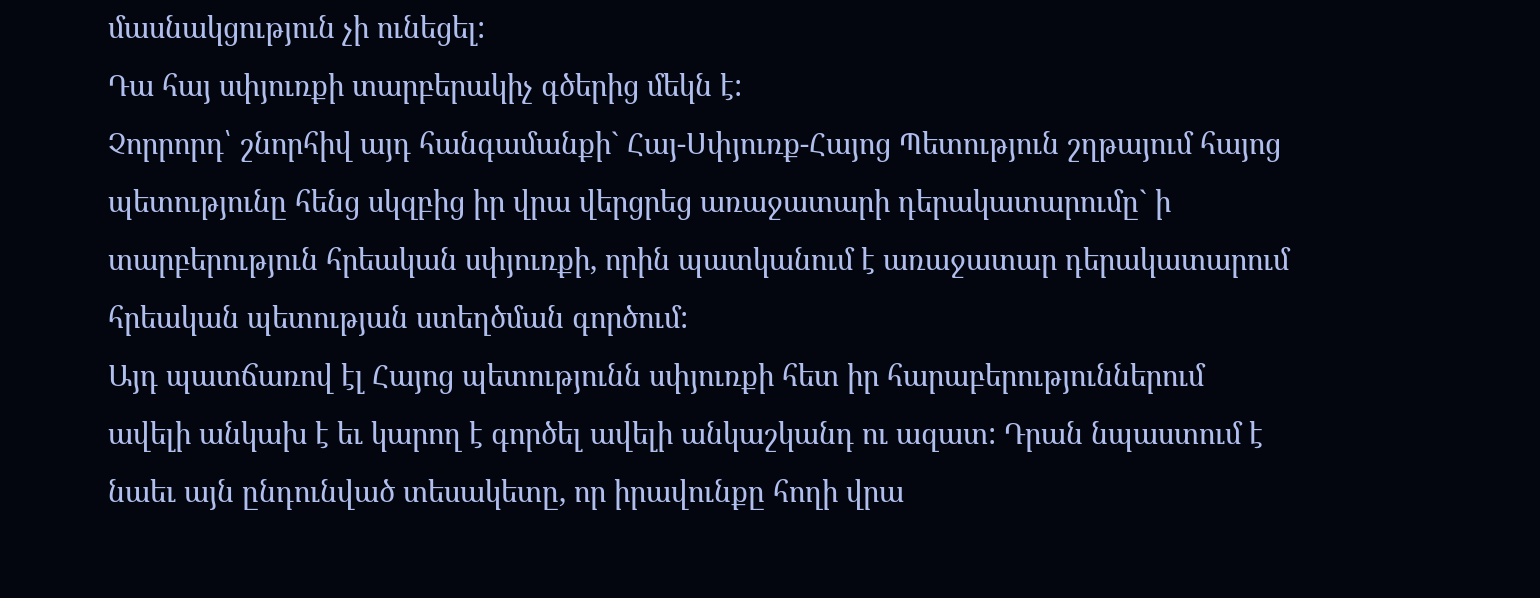մասնակցություն չի ունեցել:
Դա հայ սփյուռքի տարբերակիչ գծերից մեկն է:
Չորրորդ՝ շնորհիվ այդ հանգամանքի` Հայ-Սփյուռք-Հայոց Պետություն շղթայում հայոց պետությունը հենց սկզբից իր վրա վերցրեց առաջատարի դերակատարումը` ի տարբերություն հրեական սփյուռքի, որին պատկանում է առաջատար դերակատարում հրեական պետության ստեղծման գործում:
Այդ պատճառով էլ Հայոց պետությունն սփյուռքի հետ իր հարաբերություններում ավելի անկախ է եւ կարող է գործել ավելի անկաշկանդ ու ազատ: Դրան նպաստում է նաեւ այն ընդունված տեսակետը, որ իրավունքը հողի վրա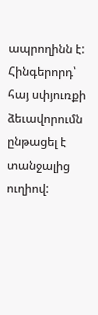ապրողինն է:
Հինգերորդ՝ հայ սփյուռքի ձեւավորումն ընթացել է տանջալից ուղիով: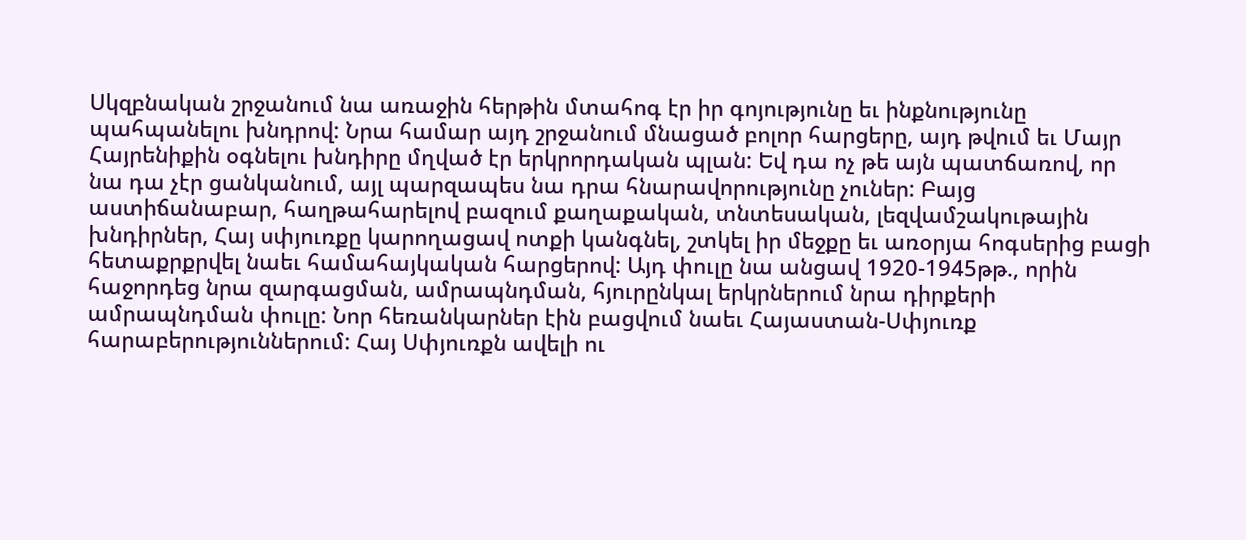Սկզբնական շրջանում նա առաջին հերթին մտահոգ էր իր գոյությունը եւ ինքնությունը պահպանելու խնդրով: Նրա համար այդ շրջանում մնացած բոլոր հարցերը, այդ թվում եւ Մայր Հայրենիքին օգնելու խնդիրը մղված էր երկրորդական պլան: Եվ դա ոչ թե այն պատճառով, որ նա դա չէր ցանկանում, այլ պարզապես նա դրա հնարավորությունը չուներ: Բայց աստիճանաբար, հաղթահարելով բազում քաղաքական, տնտեսական, լեզվամշակութային խնդիրներ, Հայ սփյուռքը կարողացավ ոտքի կանգնել, շտկել իր մեջքը եւ առօրյա հոգսերից բացի հետաքրքրվել նաեւ համահայկական հարցերով: Այդ փուլը նա անցավ 1920-1945թթ., որին հաջորդեց նրա զարգացման, ամրապնդման, հյուրընկալ երկրներում նրա դիրքերի ամրապնդման փուլը: Նոր հեռանկարներ էին բացվում նաեւ Հայաստան-Սփյուռք հարաբերություններում: Հայ Սփյուռքն ավելի ու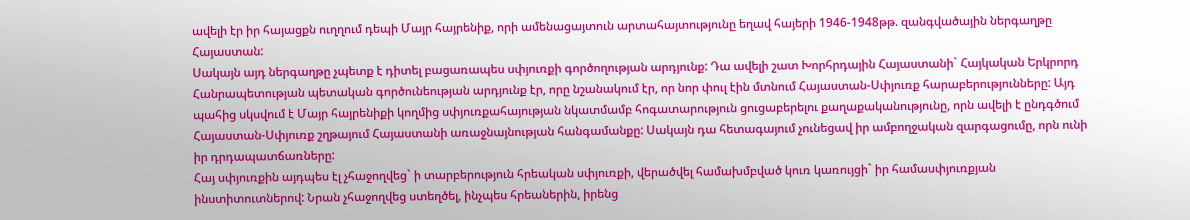ավելի էր իր հայացքն ուղղում դեպի Մայր հայրենիք, որի ամենացայտուն արտահայտությունը եղավ հայերի 1946-1948թթ. զանգվածային ներգաղթը Հայաստան:
Սակայն այդ ներգաղթը չպետք է դիտել բացառապես սփյուռքի գործողության արդյունք: Դա ավելի շատ Խորհրդային Հայաստանի` Հայկական Երկրորդ Հանրապետության պետական գործունեության արդյունք էր, որը նշանակում էր, որ նոր փուլ էին մտնում Հայաստան-Սփյուռք հարաբերությունները: Այդ պահից սկսվում է Մայր հայրենիքի կողմից սփյուռքահայության նկատմամբ հոգատարություն ցուցաբերելու քաղաքականությունը, որն ավելի է ընդգծում Հայաստան-Սփյուռք շղթայում Հայաստանի առաջնայնության հանգամանքը: Սակայն դա հետագայում չունեցավ իր ամբողջական զարգացումը, որն ունի իր դրդապատճառները:
Հայ սփյուռքին այդպես էլ չհաջողվեց` ի տարբերություն հրեական սփյուռքի, վերածվել համախմբված կուռ կառույցի` իր համասփյուռքյան ինստիտուտներով: Նրան չհաջողվեց ստեղծել, ինչպես հրեաներին, իրենց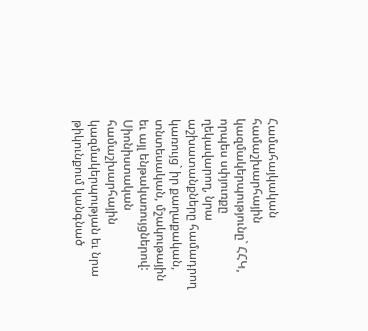Համահայկական համաշխարհային կազմակերպությունը` ՀՀԿ, որպես սփյուռքը ղեկավարող, նրա աշխատանքները համադրող կառույց` իր քաղաքական, տնտեսական, մշակութային եւ այլ ենթակառույցներով: Սիոնիստական համաշխարհային կազմակերպության եւ նրա թիկունքում կանգնած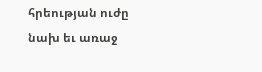հրեության ուժը նախ եւ առաջ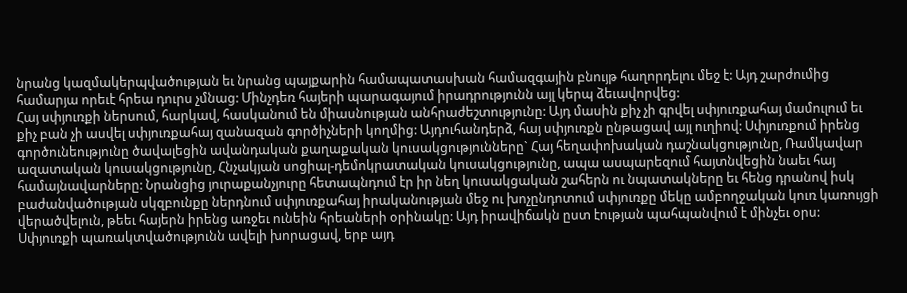նրանց կազմակերպվածության եւ նրանց պայքարին համապատասխան համազգային բնույթ հաղորդելու մեջ է: Այդ շարժումից համարյա որեւէ հրեա դուրս չմնաց: Մինչդեռ հայերի պարագայում իրադրությունն այլ կերպ ձեւավորվեց:
Հայ սփյուռքի ներսում, հարկավ, հասկանում են միասնության անհրաժեշտությունը: Այդ մասին քիչ չի գրվել սփյուռքահայ մամուլում եւ քիչ բան չի ասվել սփյուռքահայ զանազան գործիչների կողմից: Այդուհանդերձ, հայ սփյուռքն ընթացավ այլ ուղիով: Սփյուռքում իրենց գործունեությունը ծավալեցին ավանդական քաղաքական կուսակցությունները` Հայ հեղափոխական դաշնակցությունը, Ռամկավար ազատական կուսակցությունը, Հնչակյան սոցիալ-դեմոկրատական կուսակցությունը, ապա ասպարեզում հայտնվեցին նաեւ հայ համայնավարները: Նրանցից յուրաքանչյուրը հետապնդում էր իր նեղ կուսակցական շահերն ու նպատակները եւ հենց դրանով իսկ բաժանվածության սկզբունքը ներդնում սփյուռքահայ իրականության մեջ ու խոչընդոտում սփյուռքը մեկը ամբողջական կուռ կառույցի վերածվելուն, թեեւ հայերն իրենց առջեւ ունեին հրեաների օրինակը: Այդ իրավիճակն ըստ էության պահպանվում է մինչեւ օրս:
Սփյուռքի պառակտվածությունն ավելի խորացավ, երբ այդ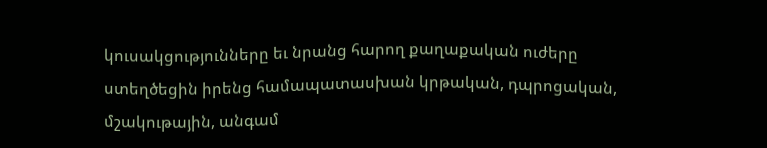կուսակցությունները եւ նրանց հարող քաղաքական ուժերը ստեղծեցին իրենց համապատասխան կրթական, դպրոցական, մշակութային, անգամ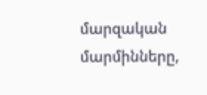մարզական մարմինները,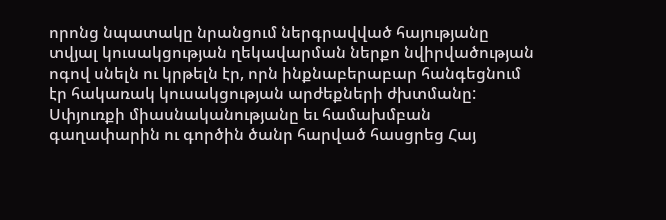որոնց նպատակը նրանցում ներգրավված հայությանը տվյալ կուսակցության ղեկավարման ներքո նվիրվածության ոգով սնելն ու կրթելն էր, որն ինքնաբերաբար հանգեցնում էր հակառակ կուսակցության արժեքների ժխտմանը:
Սփյուռքի միասնականությանը եւ համախմբան գաղափարին ու գործին ծանր հարված հասցրեց Հայ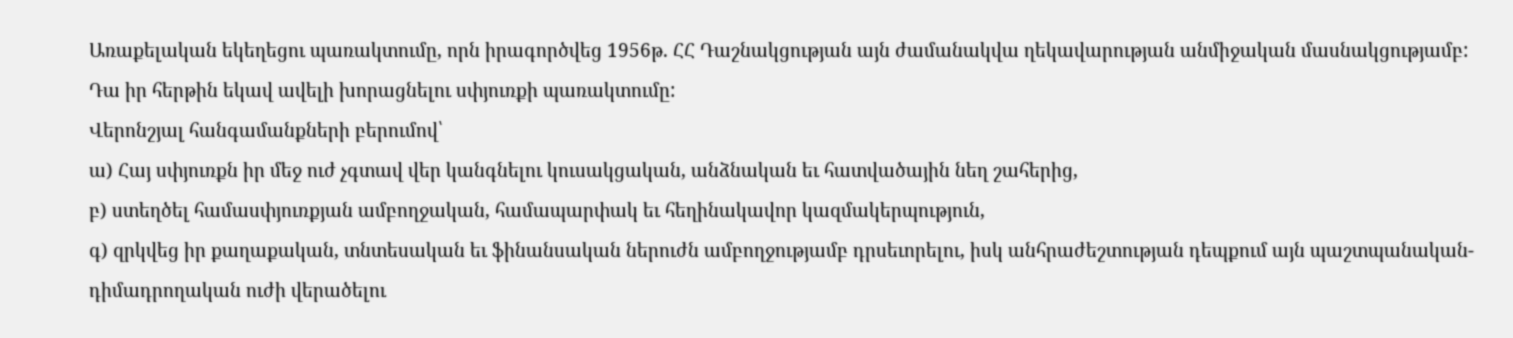Առաքելական եկեղեցու պառակտումը, որն իրագործվեց 1956թ. ՀՀ Դաշնակցության այն ժամանակվա ղեկավարության անմիջական մասնակցությամբ: Դա իր հերթին եկավ ավելի խորացնելու սփյուռքի պառակտումը:
Վերոնշյալ հանգամանքների բերումով՝
ա) Հայ սփյուռքն իր մեջ ուժ չգտավ վեր կանգնելու կուսակցական, անձնական եւ հատվածային նեղ շահերից,
բ) ստեղծել համասփյուռքյան ամբողջական, համապարփակ եւ հեղինակավոր կազմակերպություն,
գ) զրկվեց իր քաղաքական, տնտեսական եւ ֆինանսական ներուժն ամբողջությամբ դրսեւորելու, իսկ անհրաժեշտության դեպքում այն պաշտպանական-դիմադրողական ուժի վերածելու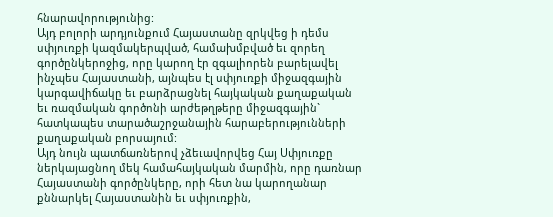հնարավորությունից:
Այդ բոլորի արդյունքում Հայաստանը զրկվեց ի դեմս սփյուռքի կազմակերպված, համախմբված եւ զորեղ գործընկերոջից, որը կարող էր զգալիորեն բարելավել ինչպես Հայաստանի, այնպես էլ սփյուռքի միջազգային կարգավիճակը եւ բարձրացնել հայկական քաղաքական եւ ռազմական գործոնի արժեթղթերը միջազգային` հատկապես տարածաշրջանային հարաբերությունների քաղաքական բորսայում:
Այդ նույն պատճառներով չձեւավորվեց Հայ Սփյուռքը ներկայացնող մեկ համահայկական մարմին, որը դառնար Հայաստանի գործընկերը, որի հետ նա կարողանար քննարկել Հայաստանին եւ սփյուռքին,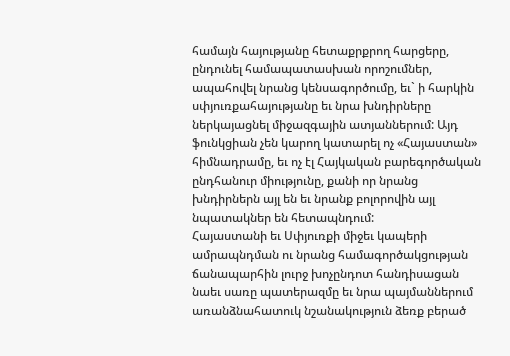համայն հայությանը հետաքրքրող հարցերը, ընդունել համապատասխան որոշումներ, ապահովել նրանց կենսագործումը, եւ` ի հարկին սփյուռքահայությանը եւ նրա խնդիրները ներկայացնել միջազգային ատյաններում: Այդ ֆունկցիան չեն կարող կատարել ոչ «Հայաստան» հիմնադրամը, եւ ոչ էլ Հայկական բարեգործական ընդհանուր միությունը, քանի որ նրանց խնդիրներն այլ են եւ նրանք բոլորովին այլ նպատակներ են հետապնդում:
Հայաստանի եւ Սփյուռքի միջեւ կապերի ամրապնդման ու նրանց համագործակցության ճանապարհին լուրջ խոչընդոտ հանդիսացան նաեւ սառը պատերազմը եւ նրա պայմաններում առանձնահատուկ նշանակություն ձեռք բերած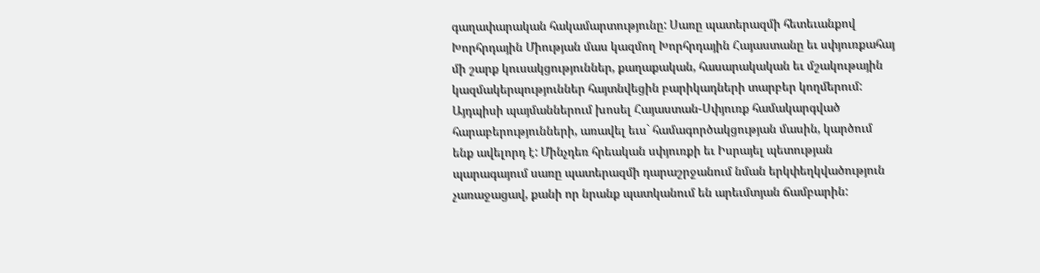գաղափարական հակամարտությունը: Սառը պատերազմի հետեւանքով Խորհրդային Միության մաս կազմող Խորհրդային Հայաստանը եւ սփյուռքահայ մի շարք կուսակցություններ, քաղաքական, հասարակական եւ մշակութային կազմակերպություններ հայտնվեցին բարիկադների տարբեր կողմերում: Այդպիսի պայմաններում խոսել Հայաստան-Սփյուռք համակարգված հարաբերությունների, առավել եւս` համագործակցության մասին, կարծում ենք ավելորդ է: Մինչդեռ հրեական սփյուռքի եւ Իսրայել պետության պարագայում սառը պատերազմի դարաշրջանում նման երկփեղկվածություն չառաջացավ, քանի որ նրանք պատկանում են արեւմտյան ճամբարին: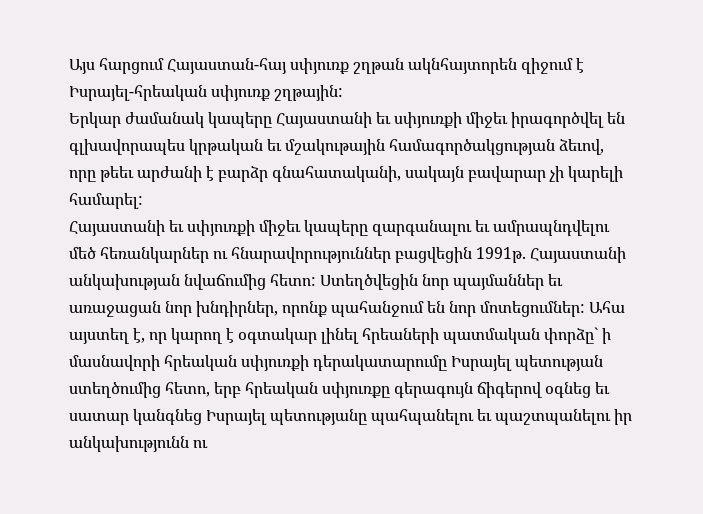Այս հարցում Հայաստան-հայ սփյուռք շղթան ակնհայտորեն զիջում է Իսրայել-հրեական սփյուռք շղթային:
Երկար ժամանակ կապերը Հայաստանի եւ սփյուռքի միջեւ իրագործվել են գլխավորապես կրթական եւ մշակութային համագործակցության ձեւով, որը թեեւ արժանի է բարձր գնահատականի, սակայն բավարար չի կարելի համարել:
Հայաստանի եւ սփյուռքի միջեւ կապերը զարգանալու եւ ամրապնդվելու մեծ հեռանկարներ ու հնարավորություններ բացվեցին 1991թ. Հայաստանի անկախության նվաճումից հետո: Ստեղծվեցին նոր պայմաններ եւ առաջացան նոր խնդիրներ, որոնք պահանջում են նոր մոտեցումներ: Ահա այստեղ է, որ կարող է օգտակար լինել հրեաների պատմական փորձը` ի մասնավորի հրեական սփյուռքի դերակատարումը Իսրայել պետության ստեղծումից հետո, երբ հրեական սփյուռքը գերագույն ճիգերով օգնեց եւ սատար կանգնեց Իսրայել պետությանը պահպանելու եւ պաշտպանելու իր անկախությունն ու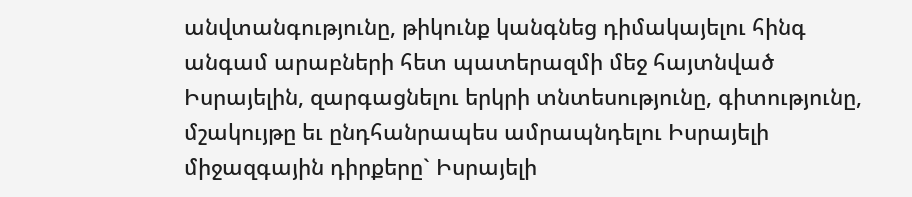անվտանգությունը, թիկունք կանգնեց դիմակայելու հինգ անգամ արաբների հետ պատերազմի մեջ հայտնված Իսրայելին, զարգացնելու երկրի տնտեսությունը, գիտությունը, մշակույթը եւ ընդհանրապես ամրապնդելու Իսրայելի միջազգային դիրքերը` Իսրայելի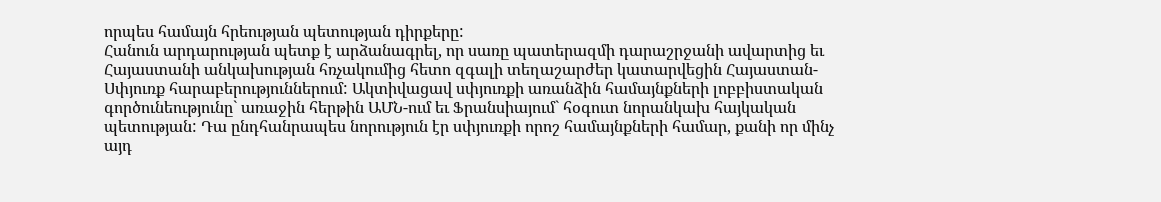որպես համայն հրեության պետության դիրքերը:
Հանուն արդարության պետք է արձանագրել, որ սառը պատերազմի դարաշրջանի ավարտից եւ Հայաստանի անկախության հռչակումից հետո զգալի տեղաշարժեր կատարվեցին Հայաստան-Սփյուռք հարաբերություններում: Ակտիվացավ սփյուռքի առանձին համայնքների լոբբիստական գործունեությունը` առաջին հերթին ԱՄՆ-ում եւ Ֆրանսիայում` հօգուտ նորանկախ հայկական պետության: Դա ընդհանրապես նորություն էր սփյուռքի որոշ համայնքների համար, քանի որ մինչ այդ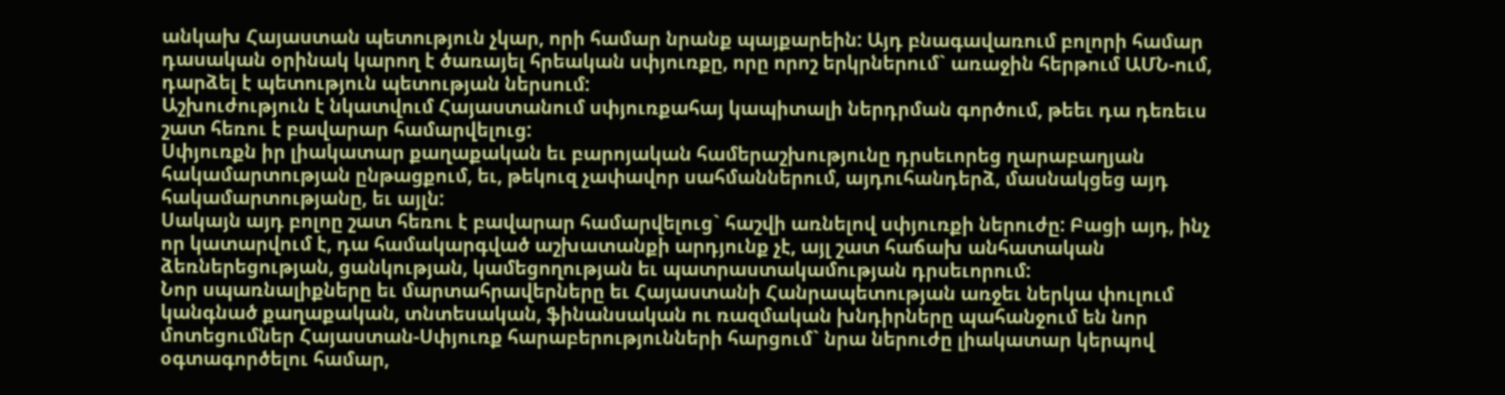անկախ Հայաստան պետություն չկար, որի համար նրանք պայքարեին: Այդ բնագավառում բոլորի համար դասական օրինակ կարող է ծառայել հրեական սփյուռքը, որը որոշ երկրներում` առաջին հերթում ԱՄՆ-ում, դարձել է պետություն պետության ներսում:
Աշխուժություն է նկատվում Հայաստանում սփյուռքահայ կապիտալի ներդրման գործում, թեեւ դա դեռեւս շատ հեռու է բավարար համարվելուց:
Սփյուռքն իր լիակատար քաղաքական եւ բարոյական համերաշխությունը դրսեւորեց ղարաբաղյան հակամարտության ընթացքում, եւ, թեկուզ չափավոր սահմաններում, այդուհանդերձ, մասնակցեց այդ հակամարտությանը, եւ այլն:
Սակայն այդ բոլոը շատ հեռու է բավարար համարվելուց` հաշվի առնելով սփյուռքի ներուժը: Բացի այդ, ինչ որ կատարվում է, դա համակարգված աշխատանքի արդյունք չէ, այլ շատ հաճախ անհատական ձեռներեցության, ցանկության, կամեցողության եւ պատրաստակամության դրսեւորում:
Նոր սպառնալիքները եւ մարտահրավերները եւ Հայաստանի Հանրապետության առջեւ ներկա փուլում կանգնած քաղաքական, տնտեսական, ֆինանսական ու ռազմական խնդիրները պահանջում են նոր մոտեցումներ Հայաստան-Սփյուռք հարաբերությունների հարցում` նրա ներուժը լիակատար կերպով օգտագործելու համար,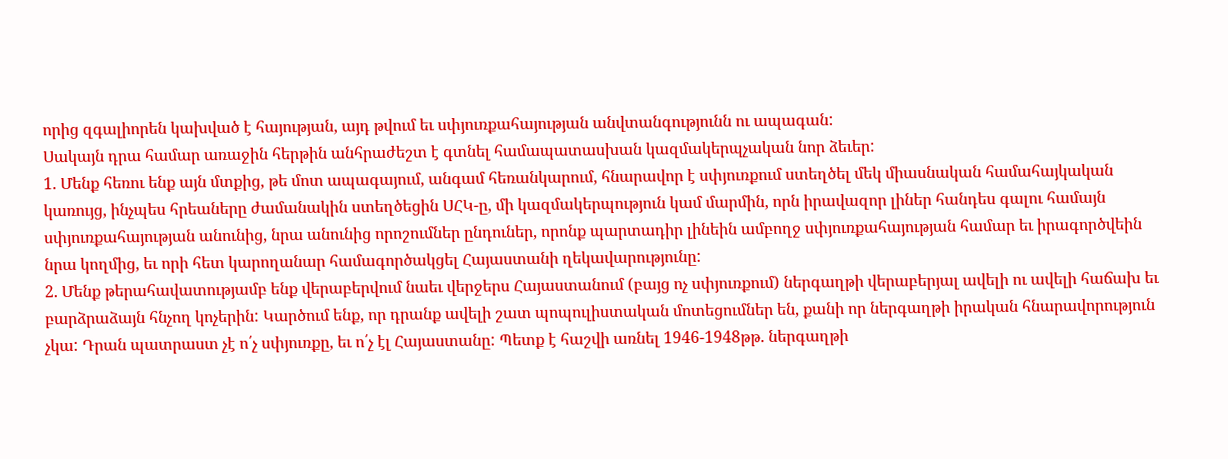որից զգալիորեն կախված է հայության, այդ թվում եւ սփյուռքահայության անվտանգությունն ու ապագան:
Սակայն դրա համար առաջին հերթին անհրաժեշտ է գտնել համապատասխան կազմակերպչական նոր ձեւեր:
1. Մենք հեռու ենք այն մտքից, թե մոտ ապագայում, անգամ հեռանկարում, հնարավոր է սփյուռքում ստեղծել մեկ միասնական համահայկական կառույց, ինչպես հրեաները ժամանակին ստեղծեցին ՍՀԿ-ը, մի կազմակերպություն կամ մարմին, որն իրավազոր լիներ հանդես գալու համայն սփյուռքահայության անունից, նրա անունից որոշումներ ընդուներ, որոնք պարտադիր լինեին ամբողջ սփյուռքահայության համար եւ իրագործվեին նրա կողմից, եւ որի հետ կարողանար համագործակցել Հայաստանի ղեկավարությունը:
2. Մենք թերահավատությամբ ենք վերաբերվում նաեւ վերջերս Հայաստանում (բայց ոչ սփյուռքում) ներգաղթի վերաբերյալ ավելի ու ավելի հաճախ եւ բարձրաձայն հնչող կոչերին: Կարծում ենք, որ դրանք ավելի շատ պոպուլիստական մոտեցումներ են, քանի որ ներգաղթի իրական հնարավորություն չկա: Դրան պատրաստ չէ ո՛չ սփյուռքը, եւ ո՛չ էլ Հայաստանը: Պետք է հաշվի առնել 1946-1948թթ. ներգաղթի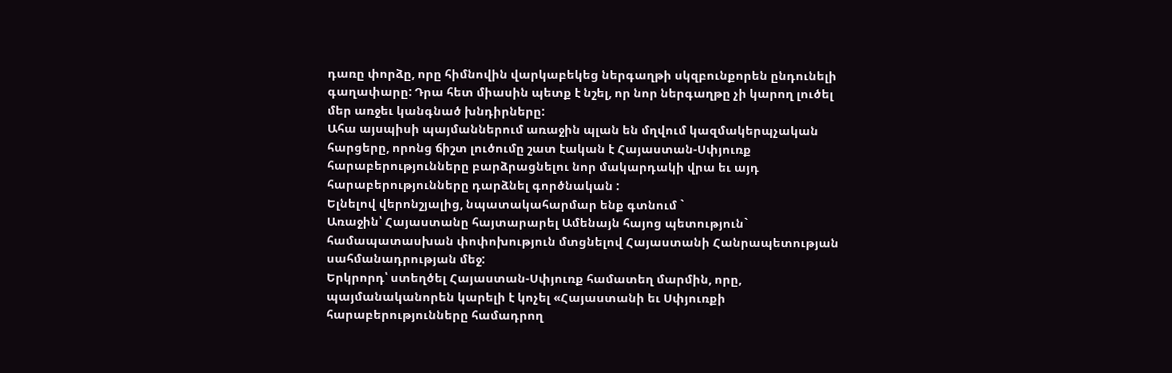դառը փորձը, որը հիմնովին վարկաբեկեց ներգաղթի սկզբունքորեն ընդունելի գաղափարը: Դրա հետ միասին պետք է նշել, որ նոր ներգաղթը չի կարող լուծել մեր առջեւ կանգնած խնդիրները:
Ահա այսպիսի պայմաններում առաջին պլան են մղվում կազմակերպչական հարցերը, որոնց ճիշտ լուծումը շատ էական է Հայաստան-Սփյուռք հարաբերությունները բարձրացնելու նոր մակարդակի վրա եւ այդ հարաբերությունները դարձնել գործնական :
Ելնելով վերոնշյալից, նպատակահարմար ենք գտնում `
Առաջին՝ Հայաստանը հայտարարել Ամենայն հայոց պետություն` համապատասխան փոփոխություն մտցնելով Հայաստանի Հանրապետության սահմանադրության մեջ:
Երկրորդ՝ ստեղծել Հայաստան-Սփյուռք համատեղ մարմին, որը, պայմանականորեն կարելի է կոչել «Հայաստանի եւ Սփյուռքի հարաբերությունները համադրող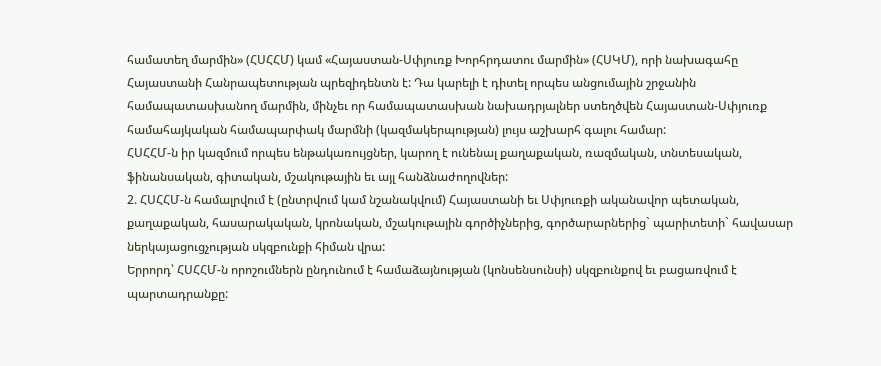համատեղ մարմին» (ՀՍՀՀՄ) կամ «Հայաստան-Սփյուռք Խորհրդատու մարմին» (ՀՍԿՄ), որի նախագահը Հայաստանի Հանրապետության պրեզիդենտն է: Դա կարելի է դիտել որպես անցումային շրջանին համապատասխանող մարմին, մինչեւ որ համապատասխան նախադրյալներ ստեղծվեն Հայաստան-Սփյուռք համահայկական համապարփակ մարմնի (կազմակերպության) լույս աշխարհ գալու համար:
ՀՍՀՀՄ-ն իր կազմում որպես ենթակառույցներ, կարող է ունենալ քաղաքական, ռազմական, տնտեսական, ֆինանսական, գիտական, մշակութային եւ այլ հանձնաժողովներ:
2. ՀՍՀՀՄ-ն համալրվում է (ընտրվում կամ նշանակվում) Հայաստանի եւ Սփյուռքի ականավոր պետական, քաղաքական, հասարակական, կրոնական, մշակութային գործիչներից, գործարարներից` պարիտետի` հավասար ներկայացուցչության սկզբունքի հիման վրա:
Երրորդ՝ ՀՍՀՀՄ-ն որոշումներն ընդունում է համաձայնության (կոնսենսունսի) սկզբունքով եւ բացառվում է պարտադրանքը: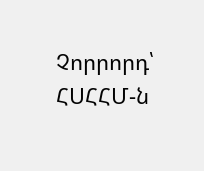Չորրորդ՝ ՀՍՀՀՄ-ն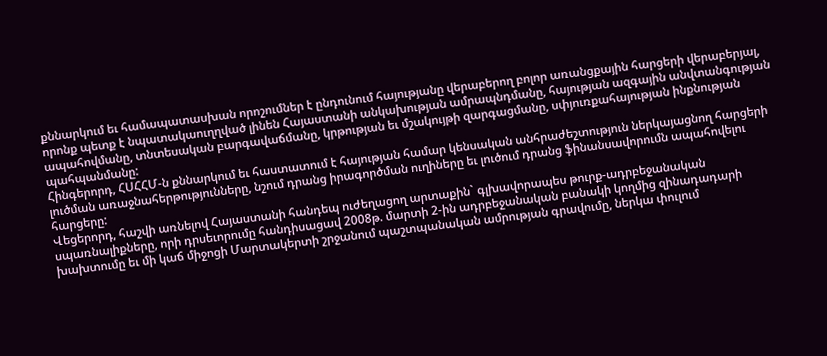քննարկում եւ համապատասխան որոշումներ է ընդունում հայությանը վերաբերող բոլոր առանցքային հարցերի վերաբերյալ, որոնք պետք է նպատակաուղղված լինեն Հայաստանի անկախության ամրապնդմանը, հայության ազգային անվտանգության ապահովմանը, տնտեսական բարգավաճմանը, կրթության եւ մշակույթի զարգացմանը, սփյուռքահայության ինքնության պահպանմանը:
Հինգերորդ, ՀՍՀՀՄ-ն քննարկում եւ հաստատում է հայության համար կենսական անհրաժեշտություն ներկայացնող հարցերի լուծման առաջնահերթությունները, նշում դրանց իրագործման ուղիները եւ լուծում դրանց ֆինանսավորումն ապահովելու հարցերը:
Վեցերորդ, հաշվի առնելով Հայաստանի հանդեպ ուժեղացող արտաքին` գլխավորապես թուրք-ադրբեջանական սպառնալիքները, որի դրսեւորումը հանդիսացավ 2008թ. մարտի 2-ին ադրբեջանական բանակի կողմից զինադադարի խախտումը եւ մի կաճ միջոցի Մարտակերտի շրջանում պաշտպանական ամրության գրավումը, ներկա փուլում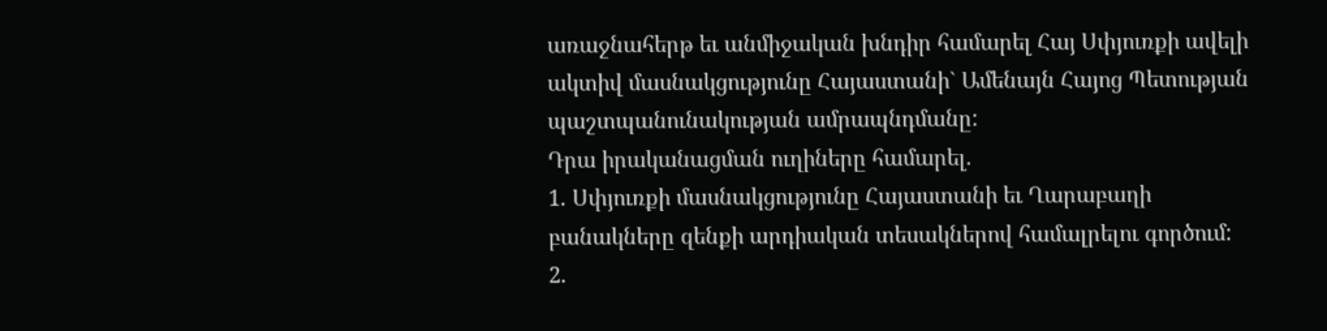առաջնահերթ եւ անմիջական խնդիր համարել Հայ Սփյուռքի ավելի ակտիվ մասնակցությունը Հայաստանի` Ամենայն Հայոց Պետության պաշտպանունակության ամրապնդմանը:
Դրա իրականացման ուղիները համարել.
1. Սփյուռքի մասնակցությունը Հայաստանի եւ Ղարաբաղի բանակները զենքի արդիական տեսակներով համալրելու գործում:
2.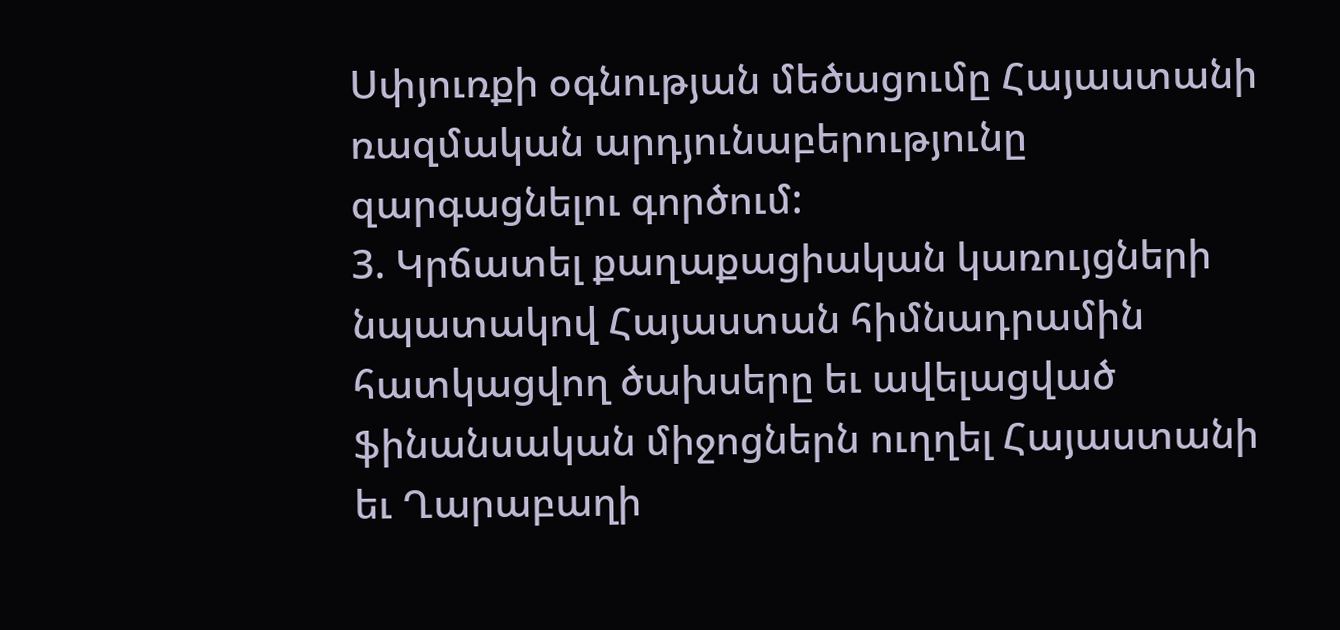Սփյուռքի օգնության մեծացումը Հայաստանի ռազմական արդյունաբերությունը զարգացնելու գործում:
3. Կրճատել քաղաքացիական կառույցների նպատակով Հայաստան հիմնադրամին հատկացվող ծախսերը եւ ավելացված ֆինանսական միջոցներն ուղղել Հայաստանի եւ Ղարաբաղի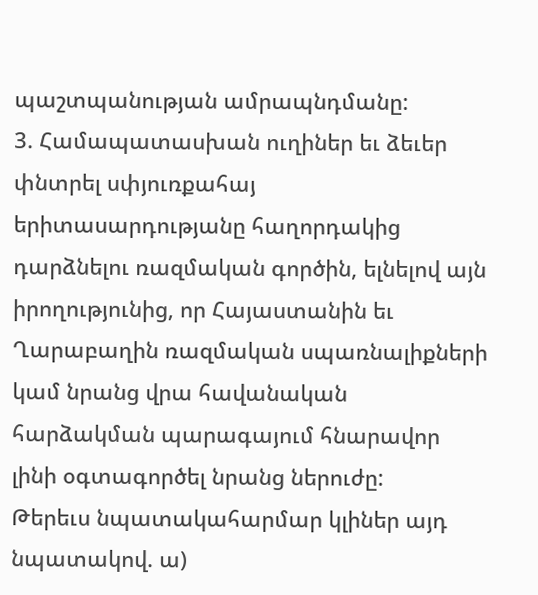պաշտպանության ամրապնդմանը:
3. Համապատասխան ուղիներ եւ ձեւեր փնտրել սփյուռքահայ երիտասարդությանը հաղորդակից դարձնելու ռազմական գործին, ելնելով այն իրողությունից, որ Հայաստանին եւ Ղարաբաղին ռազմական սպառնալիքների կամ նրանց վրա հավանական հարձակման պարագայում հնարավոր լինի օգտագործել նրանց ներուժը:
Թերեւս նպատակահարմար կլիներ այդ նպատակով. ա)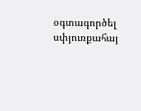օգտագործել սփյուռքահայ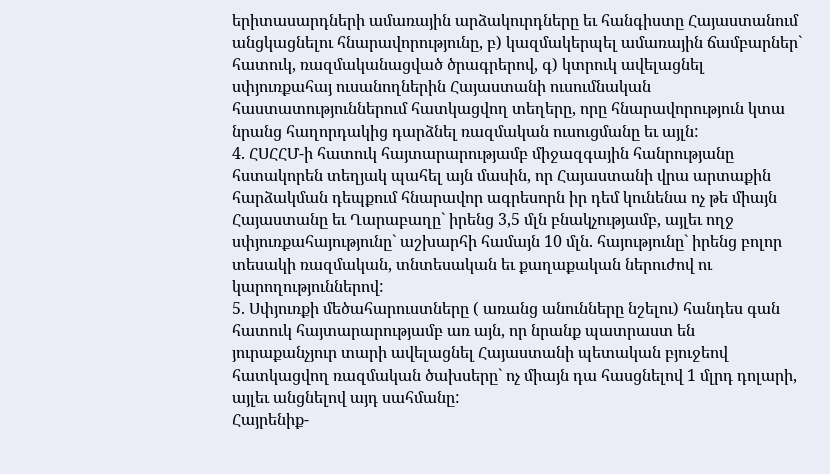երիտասարդների ամառային արձակուրդները եւ հանգիստը Հայաստանում անցկացնելու հնարավորությունը, բ) կազմակերպել ամառային ճամբարներ` հատուկ, ռազմականացված ծրագրերով, գ) կտրուկ ավելացնել սփյուռքահայ ուսանողներին Հայաստանի ուսումնական հաստատություններում հատկացվող տեղերը, որը հնարավորություն կտա նրանց հաղորդակից դարձնել ռազմական ուսուցմանը եւ այլն:
4. ՀՍՀՀՄ-ի հատուկ հայտարարությամբ միջազգային հանրությանը հստակորեն տեղյակ պահել այն մասին, որ Հայաստանի վրա արտաքին հարձակման դեպքում հնարավոր ագրեսորն իր դեմ կունենա ոչ թե միայն Հայաստանը եւ Ղարաբաղը` իրենց 3,5 մլն բնակչությամբ, այլեւ ողջ սփյուռքահայությունը` աշխարհի համայն 10 մլն. հայությունը` իրենց բոլոր տեսակի ռազմական, տնտեսական եւ քաղաքական ներուժով ու կարողություններով:
5. Սփյուռքի մեծահարուստները ( առանց անունները նշելու) հանդես գան հատուկ հայտարարությամբ առ այն, որ նրանք պատրաստ են յուրաքանչյուր տարի ավելացնել Հայաստանի պետական բյուջեով հատկացվող ռազմական ծախսերը` ոչ միայն դա հասցնելով 1 մլրդ դոլարի, այլեւ անցնելով այդ սահմանը:
Հայրենիք-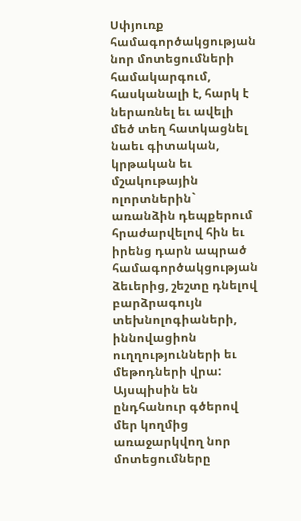Սփյուռք համագործակցության նոր մոտեցումների համակարգում, հասկանալի է, հարկ է ներառնել եւ ավելի մեծ տեղ հատկացնել նաեւ գիտական, կրթական եւ մշակութային ոլորտներին` առանձին դեպքերում հրաժարվելով հին եւ իրենց դարն ապրած համագործակցության ձեւերից, շեշտը դնելով բարձրագույն տեխնոլոգիաների, իննովացիոն ուղղությունների եւ մեթոդների վրա:
Այսպիսին են ընդհանուր գծերով մեր կողմից առաջարկվող նոր մոտեցումները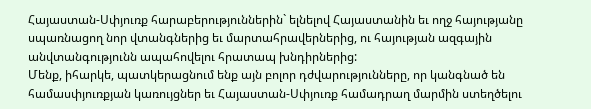Հայաստան-Սփյուռք հարաբերություններին` ելնելով Հայաստանին եւ ողջ հայությանը սպառնացող նոր վտանգներից եւ մարտահրավերներից, ու հայության ազգային անվտանգությունն ապահովելու հրատապ խնդիրներից:
Մենք, իհարկե, պատկերացնում ենք այն բոլոր դժվարությունները, որ կանգնած են համասփյուռքյան կառույցներ եւ Հայաստան-Սփյուռք համադրաղ մարմին ստեղծելու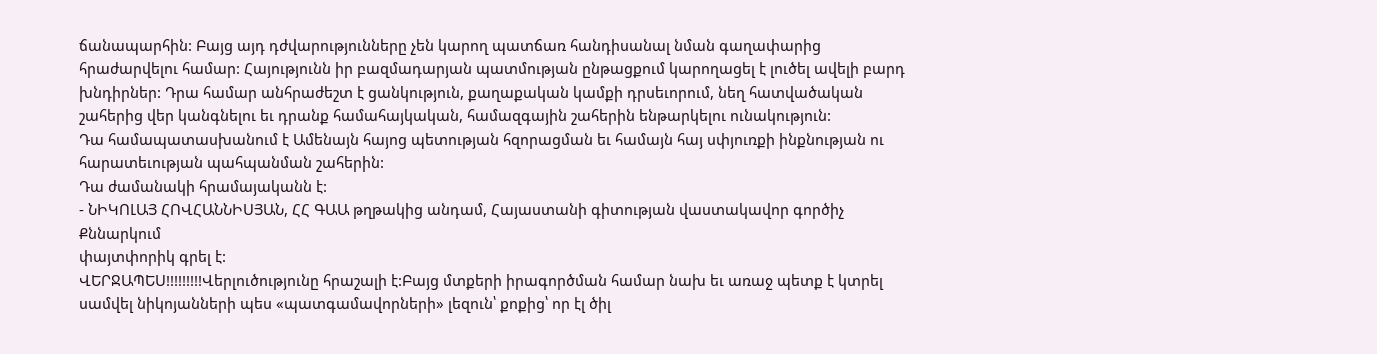ճանապարհին: Բայց այդ դժվարությունները չեն կարող պատճառ հանդիսանալ նման գաղափարից հրաժարվելու համար: Հայությունն իր բազմադարյան պատմության ընթացքում կարողացել է լուծել ավելի բարդ խնդիրներ: Դրա համար անհրաժեշտ է ցանկություն, քաղաքական կամքի դրսեւորում, նեղ հատվածական շահերից վեր կանգնելու եւ դրանք համահայկական, համազգային շահերին ենթարկելու ունակություն:
Դա համապատասխանում է Ամենայն հայոց պետության հզորացման եւ համայն հայ սփյուռքի ինքնության ու հարատեւության պահպանման շահերին:
Դա ժամանակի հրամայականն է:
- ՆԻԿՈԼԱՅ ՀՈՎՀԱՆՆԻՍՅԱՆ, ՀՀ ԳԱԱ թղթակից անդամ, Հայաստանի գիտության վաստակավոր գործիչ
Քննարկում
փայտփորիկ գրել է:
ՎԵՐՋԱՊԵՍ!!!!!!!!!Վերլուծությունը հրաշալի է:Բայց մտքերի իրագործման համար նախ եւ առաջ պետք է կտրել սամվել նիկոյանների պես «պատգամավորների» լեզուն՝ քոքից՝ որ էլ ծիլ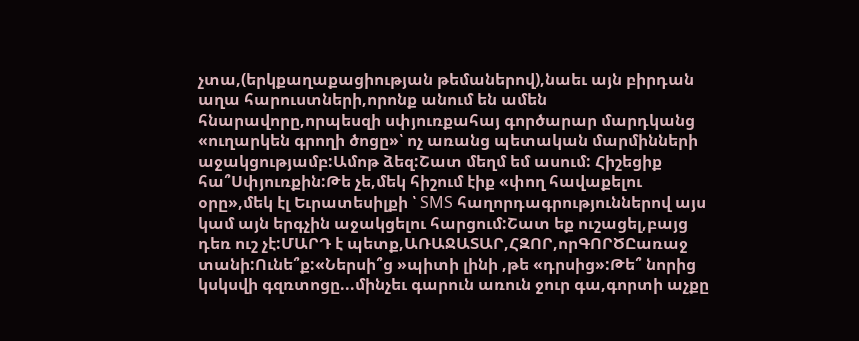չտա,(երկքաղաքացիության թեմաներով),նաեւ այն բիրդան աղա հարուստների,որոնք անում են ամեն հնարավորը,որպեսզի սփյուռքահայ գործարար մարդկանց «ուղարկեն գրողի ծոցը»՝ ոչ առանց պետական մարմինների աջակցությամբ:Ամոթ ձեզ:Շատ մեղմ եմ ասում: Հիշեցիք հա՞Սփյուռքին:Թե չե,մեկ հիշում էիք «փող հավաքելու օրը»,մեկ էլ Եւրատեսիլքի ՝ SMS հաղորդագրություններով այս կամ այն երգչին աջակցելու հարցում:Շատ եք ուշացել,բայց դեռ ուշ չէ:ՄԱՐԴ է պետք,ԱՌԱՋԱՏԱՐ,ՀԶՈՐ,որԳՈՐԾԸառաջ տանի:Ունե՞ք:«Ներսի՞ց »պիտի լինի ,թե «դրսից»:Թե՞ նորից կսկսվի գզռտոցը...մինչեւ գարուն առուն ջուր գա,գորտի աչքը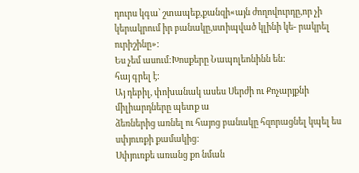դուրս կգա՝ շտապեք,քանզի«այն ժողովուրդը,որ չի կերակրում իր բանակը,ստիպված կլինի կե- րակրել ուրիշինը»:
Ես չեմ ասում:Խոսքերը Նապոլեոնինն են:
հայ գրել է:
Այ դեբիլ, փոխանակ ասես Սերժի ու Քոչարյքնի միլիարդները պետք ա
ձեռներից առնել ու հայոց բանակը հզորացնել կպել ես սփյուռքի քամակից:
Սփյուռքե առանց քո նման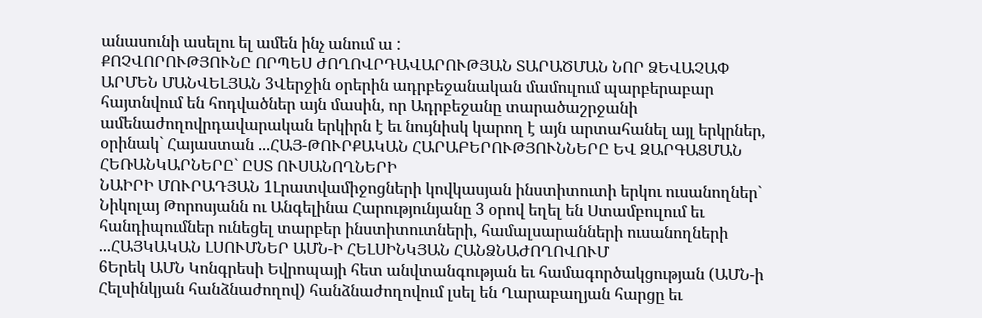անասունի ասելու ել ամեն ինչ անում ա :
ՔՈՉՎՈՐՈՒԹՅՈՒՆԸ ՈՐՊԵՍ ԺՈՂՈՎՐԴԱՎԱՐՈՒԹՅԱՆ ՏԱՐԱԾՄԱՆ ՆՈՐ ՁԵՎԱՉԱՓ
ԱՐՄԵՆ ՄԱՆՎԵԼՅԱՆ 3Վերջին օրերին ադրբեջանական մամուլում պարբերաբար հայտնվում են հոդվածներ այն մասին, որ Ադրբեջանը տարածաշրջանի ամենաժողովրդավարական երկիրն է եւ նույնիսկ կարող է այն արտահանել այլ երկրներ, օրինակ` Հայաստան ...ՀԱՅ-ԹՈՒՐՔԱԿԱՆ ՀԱՐԱԲԵՐՈՒԹՅՈՒՆՆԵՐԸ ԵՎ ԶԱՐԳԱՑՄԱՆ ՀԵՌԱՆԿԱՐՆԵՐԸ` ԸՍՏ ՈՒՍԱՆՈՂՆԵՐԻ
ՆԱԻՐԻ ՄՈՒՐԱԴՅԱՆ 1Լրատվամիջոցների կովկասյան ինստիտուտի երկու ուսանողներ` Նիկոլայ Թորոսյանն ու Անգելինա Հարությունյանը 3 օրով եղել են Ստամբուլում եւ հանդիպումներ ունեցել տարբեր ինստիտուտների, համալսարանների ուսանողների ...ՀԱՅԿԱԿԱՆ ԼՍՈՒՄՆԵՐ ԱՄՆ-Ի ՀԵԼՍԻՆԿՅԱՆ ՀԱՆՁՆԱԺՈՂՈՎՈՒՄ
6Երեկ ԱՄՆ Կոնգրեսի Եվրոպայի հետ անվտանգության եւ համագործակցության (ԱՄՆ-ի Հելսինկյան հանձնաժողով) հանձնաժողովում լսել են Ղարաբաղյան հարցը եւ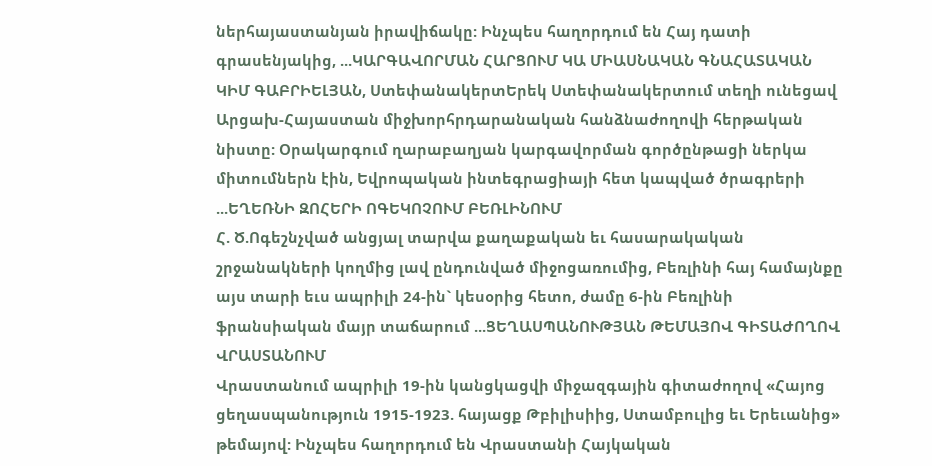ներհայաստանյան իրավիճակը: Ինչպես հաղորդում են Հայ դատի գրասենյակից, ...ԿԱՐԳԱՎՈՐՄԱՆ ՀԱՐՑՈՒՄ ԿԱ ՄԻԱՍՆԱԿԱՆ ԳՆԱՀԱՏԱԿԱՆ
ԿԻՄ ԳԱԲՐԻԵԼՅԱՆ, ՍտեփանակերտԵրեկ Ստեփանակերտում տեղի ունեցավ Արցախ-Հայաստան միջխորհրդարանական հանձնաժողովի հերթական նիստը: Օրակարգում ղարաբաղյան կարգավորման գործընթացի ներկա միտումներն էին, Եվրոպական ինտեգրացիայի հետ կապված ծրագրերի ...ԵՂԵՌՆԻ ԶՈՀԵՐԻ ՈԳԵԿՈՉՈՒՄ ԲԵՌԼԻՆՈՒՄ
Հ. Ծ.Ոգեշնչված անցյալ տարվա քաղաքական եւ հասարակական շրջանակների կողմից լավ ընդունված միջոցառումից, Բեռլինի հայ համայնքը այս տարի եւս ապրիլի 24-ին` կեսօրից հետո, ժամը 6-ին Բեռլինի ֆրանսիական մայր տաճարում ...ՑԵՂԱՍՊԱՆՈՒԹՅԱՆ ԹԵՄԱՅՈՎ ԳԻՏԱԺՈՂՈՎ ՎՐԱՍՏԱՆՈՒՄ
Վրաստանում ապրիլի 19-ին կանցկացվի միջազգային գիտաժողով «Հայոց ցեղասպանություն 1915-1923. հայացք Թբիլիսիից, Ստամբուլից եւ Երեւանից» թեմայով: Ինչպես հաղորդում են Վրաստանի Հայկական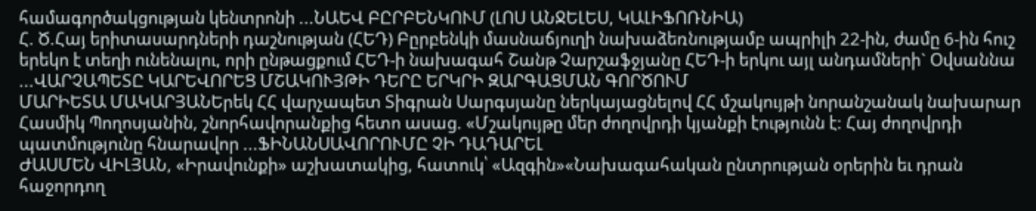համագործակցության կենտրոնի ...ՆԱԵՎ ԲԸՐԲԵՆԿՈՒՄ (ԼՈՍ ԱՆՋԵԼԵՍ, ԿԱԼԻՖՈՌՆԻԱ)
Հ. Ծ.Հայ երիտասարդների դաշնության (ՀԵԴ) Բըրբենկի մասնաճյուղի նախաձեռնությամբ ապրիլի 22-ին, ժամը 6-ին հուշ երեկո է տեղի ունենալու, որի ընթացքում ՀԵԴ-ի նախագահ Շանթ Չարշաֆջյանը ՀԵԴ-ի երկու այլ անդամների` Օվսաննա ...ՎԱՐՉԱՊԵՏԸ ԿԱՐԵՎՈՐԵՑ ՄՇԱԿՈՒՅԹԻ ԴԵՐԸ ԵՐԿՐԻ ԶԱՐԳԱՑՄԱՆ ԳՈՐԾՈՒՄ
ՄԱՐԻԵՏԱ ՄԱԿԱՐՅԱՆԵրեկ ՀՀ վարչապետ Տիգրան Սարգսյանը ներկայացնելով ՀՀ մշակույթի նորանշանակ նախարար Հասմիկ Պողոսյանին, շնորհավորանքից հետո ասաց. «Մշակույթը մեր ժողովրդի կյանքի էությունն է: Հայ ժողովրդի պատմությունը հնարավոր ...ՖԻՆԱՆՍԱՎՈՐՈՒՄԸ ՉԻ ԴԱԴԱՐԵԼ
ԺԱՍՄԵՆ ՎԻԼՅԱՆ, «Իրավունքի» աշխատակից, հատուկ՝ «Ազգին»«Նախագահական ընտրության օրերին եւ դրան հաջորդող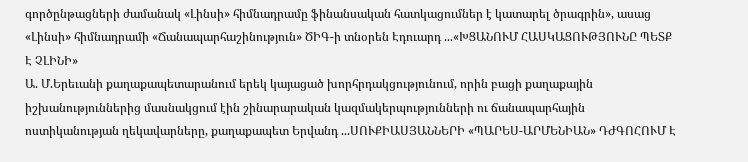գործընթացների ժամանակ «Լինսի» հիմնադրամը ֆինանսական հատկացումներ է կատարել ծրագրին», ասաց «Լինսի» հիմնադրամի «Ճանապարհաշինություն» ԾԻԳ-ի տնօրեն Էդուարդ ...«ԽՑԱՆՈՒՄ ՀԱՍԿԱՑՈՒԹՅՈՒՆԸ ՊԵՏՔ Է ՉԼԻՆԻ»
Ա. Մ.Երեւանի քաղաքապետարանում երեկ կայացած խորհրդակցությունում, որին բացի քաղաքային իշխանություններից մասնակցում էին շինարարական կազմակերպությունների ու ճանապարհային ոստիկանության ղեկավարները, քաղաքապետ Երվանդ ...ՍՈՒՔԻԱՍՅԱՆՆԵՐԻ «ՊԱՐԵՍ-ԱՐՄԵՆԻԱՆ» ԴԺԳՈՀՈՒՄ Է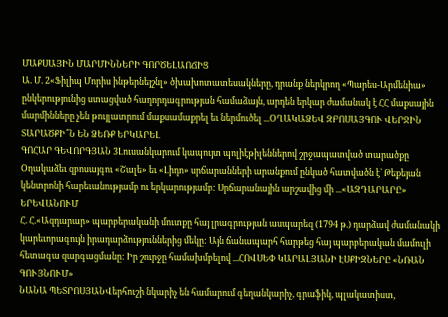ՄԱՔՍԱՅԻՆ ՄԱՐՄԻՆՆԵՐԻ ԳՈՐԾԵԼԱՈՃԻՑ
Ա. Մ. 2«Ֆիլիպ Մորիս ինթերնեյշնլ» ծխախոտատեսակները, դրանք ներկրող «Պարես-Արմենիա» ընկերությունից ստացված հաղորդագրության համաձայն, արդեն երկար ժամանակ է ՀՀ մաքսային մարմինները չեն թույլատրում մաքսամաքրել եւ ներմուծել ...ՕՂԱԿԱՁԵՎ ԶԲՈՍԱՅԳՈՒ ՎԵՐՋԻՆ ՏԱՐԱԾՔԻ՞Ն ԵՆ ՁԵՌՔ ԵՐԿԱՐԵԼ
ԳՈՀԱՐ ԳԵՎՈՐԳՅԱՆ 3Լուսանկարում կապույտ պոլիէթիլեններով շրջապատված տարածքը Օղակաձեւ զբոսայգու «Շալե» եւ «Լիդո» սրճարանների արանքում ընկած հատվածն է` Թեքեյան կենտրոնի հարեւանությամբ ու երկարությամբ: Սրճարանային արշավից մի ...«ԱԶԴԱՐԱՐԸ» ԵՐԵՎԱՆՈՒՄ
Հ. Հ.«Ազդարար» պարբերականի մուտքը հայ լրագրության ասպարեզ (1794 թ.) դարձավ ժամանակի կարեւորագույն իրադարձություններից մեկը: Այն ճանապարհ հարթեց հայ պարբերական մամուլի հետագա զարգացմանը: Իր շուրջը համախմբելով ...ՀՈՎՍԵՓ ԿԱՐԱԼՅԱՆԻ ԷՍՔԻԶՆԵՐԸ «ՆՌԱՆ ԳՈՒՅՆՈՒՄ»
ՆԱՆԱ ՊԵՏՐՈՍՅԱՆՎերհուշի նկարիչ են համարում գեղանկարիչ, գրաֆիկ, պլակատիստ,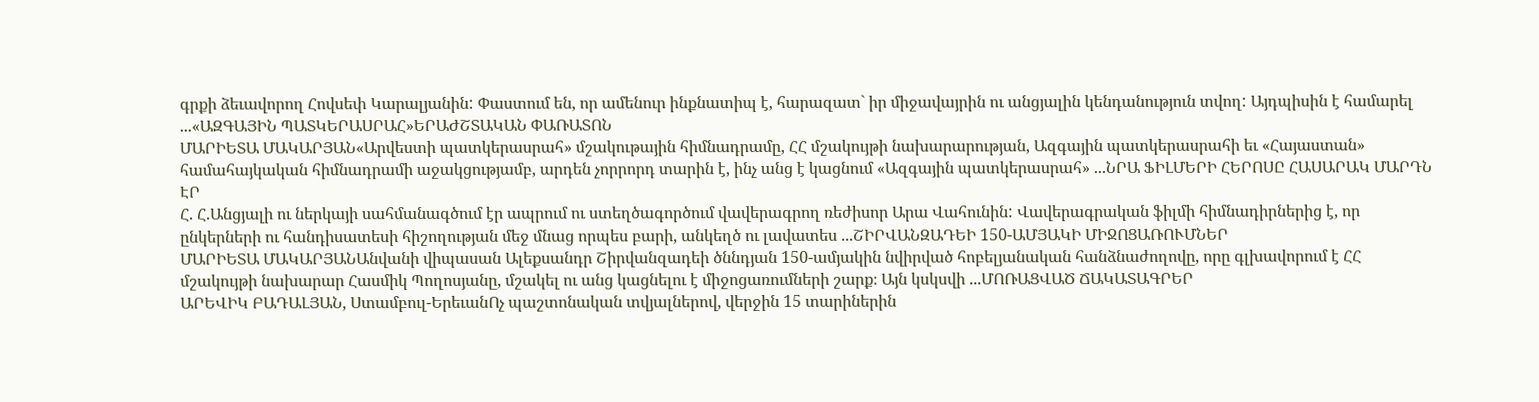գրքի ձեւավորող Հովսեփ Կարալյանին: Փաստում են, որ ամենուր ինքնատիպ է, հարազատ` իր միջավայրին ու անցյալին կենդանություն տվող: Այդպիսին է համարել ...«ԱԶԳԱՅԻՆ ՊԱՏԿԵՐԱՍՐԱՀ»ԵՐԱԺՇՏԱԿԱՆ ՓԱՌԱՏՈՆ
ՄԱՐԻԵՏԱ ՄԱԿԱՐՅԱՆ«Արվեստի պատկերասրահ» մշակութային հիմնադրամը, ՀՀ մշակույթի նախարարության, Ազգային պատկերասրահի եւ «Հայաստան» համահայկական հիմնադրամի աջակցությամբ, արդեն չորրորդ տարին է, ինչ անց է կացնում «Ազգային պատկերասրահ» ...ՆՐԱ ՖԻԼՄԵՐԻ ՀԵՐՈՍԸ ՀԱՍԱՐԱԿ ՄԱՐԴՆ ԷՐ
Հ. Հ.Անցյալի ու ներկայի սահմանագծում էր ապրում ու ստեղծագործում վավերագրող ռեժիսոր Արա Վահունին: Վավերագրական ֆիլմի հիմնադիրներից է, որ ընկերների ու հանդիսատեսի հիշողության մեջ մնաց որպես բարի, անկեղծ ու լավատես ...ՇԻՐՎԱՆԶԱԴԵԻ 150-ԱՄՅԱԿԻ ՄԻՋՈՑԱՌՈՒՄՆԵՐ
ՄԱՐԻԵՏԱ ՄԱԿԱՐՅԱՆԱնվանի վիպասան Ալեքսանդր Շիրվանզադեի ծննդյան 150-ամյակին նվիրված հոբելյանական հանձնաժողովը, որը գլխավորում է ՀՀ մշակույթի նախարար Հասմիկ Պողոսյանը, մշակել ու անց կացնելու է միջոցառումների շարք։ Այն կսկսվի ...ՄՈՌԱՑՎԱԾ ՃԱԿԱՏԱԳՐԵՐ
ԱՐԵՎԻԿ ԲԱԴԱԼՅԱՆ, Ստամբուլ-ԵրեւանՈչ պաշտոնական տվյալներով, վերջին 15 տարիներին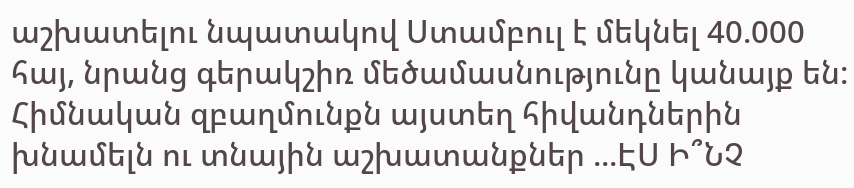աշխատելու նպատակով Ստամբուլ է մեկնել 40.000 հայ, նրանց գերակշիռ մեծամասնությունը կանայք են: Հիմնական զբաղմունքն այստեղ հիվանդներին խնամելն ու տնային աշխատանքներ ...ԷՍ Ի՞ՆՉ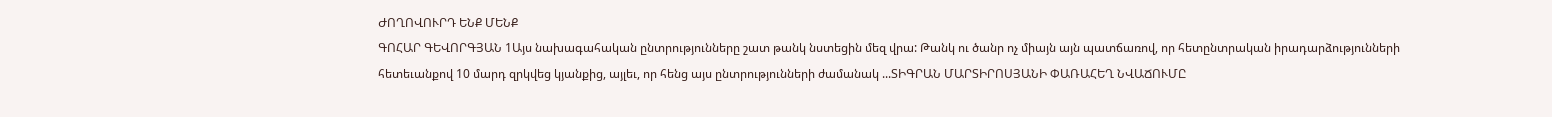ԺՈՂՈՎՈՒՐԴ ԵՆՔ ՄԵՆՔ
ԳՈՀԱՐ ԳԵՎՈՐԳՅԱՆ 1Այս նախագահական ընտրությունները շատ թանկ նստեցին մեզ վրա: Թանկ ու ծանր ոչ միայն այն պատճառով, որ հետընտրական իրադարձությունների հետեւանքով 10 մարդ զրկվեց կյանքից, այլեւ, որ հենց այս ընտրությունների ժամանակ ...ՏԻԳՐԱՆ ՄԱՐՏԻՐՈՍՅԱՆԻ ՓԱՌԱՀԵՂ ՆՎԱՃՈՒՄԸ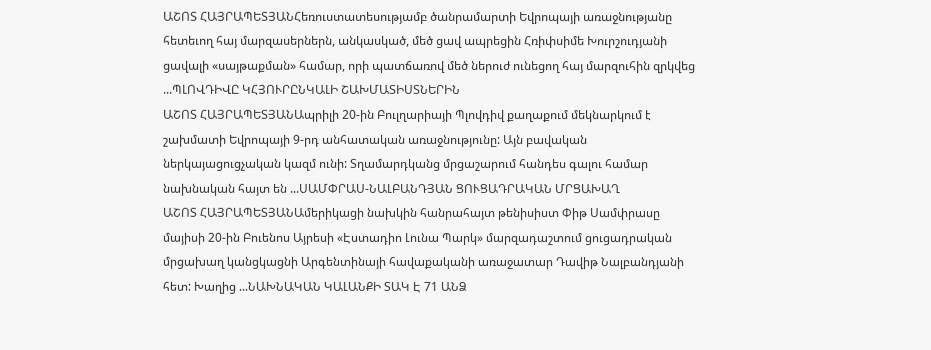ԱՇՈՏ ՀԱՅՐԱՊԵՏՅԱՆՀեռուստատեսությամբ ծանրամարտի Եվրոպայի առաջնությանը հետեւող հայ մարզասերներն, անկասկած, մեծ ցավ ապրեցին Հռիփսիմե Խուրշուդյանի ցավալի «սայթաքման» համար, որի պատճառով մեծ ներուժ ունեցող հայ մարզուհին զրկվեց ...ՊԼՈՎԴԻՎԸ ԿՀՅՈՒՐԸՆԿԱԼԻ ՇԱԽՄԱՏԻՍՏՆԵՐԻՆ
ԱՇՈՏ ՀԱՅՐԱՊԵՏՅԱՆԱպրիլի 20-ին Բուլղարիայի Պլովդիվ քաղաքում մեկնարկում է շախմատի Եվրոպայի 9-րդ անհատական առաջնությունը: Այն բավական ներկայացուցչական կազմ ունի: Տղամարդկանց մրցաշարում հանդես գալու համար նախնական հայտ են ...ՍԱՄՓՐԱՍ-ՆԱԼԲԱՆԴՅԱՆ ՑՈՒՑԱԴՐԱԿԱՆ ՄՐՑԱԽԱՂ
ԱՇՈՏ ՀԱՅՐԱՊԵՏՅԱՆԱմերիկացի նախկին հանրահայտ թենիսիստ Փիթ Սամփրասը մայիսի 20-ին Բուենոս Այրեսի «Էստադիո Լունա Պարկ» մարզադաշտում ցուցադրական մրցախաղ կանցկացնի Արգենտինայի հավաքականի առաջատար Դավիթ Նալբանդյանի հետ: Խաղից ...ՆԱԽՆԱԿԱՆ ԿԱԼԱՆՔԻ ՏԱԿ Է 71 ԱՆՁ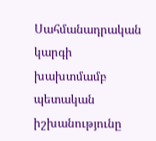Սահմանադրական կարգի խախտմամբ պետական իշխանությունը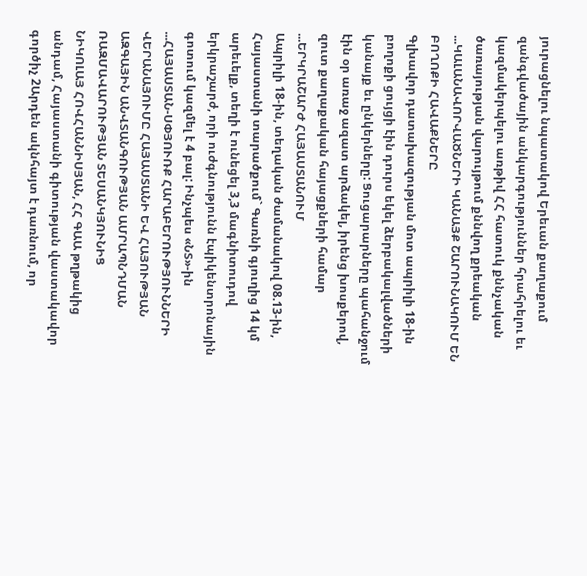յուրացնելու նպատակով Երեւան քաղաքում զանգվածային անկարգություններ հրահրելու եւ կազմակերպելու առթիվ ՀՀ հատուկ քննչական ծառայության վարույթում քննվող քրեական ...ԿԱԼԱՆԱՎՈՐՎԱԾՆԵՐԻ ԿԱՆԱՅՔ ՇԱՐՈՒՆԱԿՈՒՄ ԵՆ ԲՈՂՈՔԻ ՀԱՎԱՔՆԵՐԸ
Գլխավոր դատախազության մոտ ապրիլի 18-ին բողոքի ցույցի էին դուրս եկել ձերբակալվածների կանայք եւ ընկերները: Ցուցարարները պահանջում էին օր առաջ ազատ արձակել, իրենց խոսքերով, զուտ քաղաքական հայացքների համար ...ԵՐԿՐԱՇԱՐԺ ՀԱՅԱՍՏԱՆՈՒՄ
Ապրիլի 18-ին, տեղական ժամանակով 08.13-ին, Հայաստանի տարածքում` Գառնի գյուղից 14 կմ արեւելք, տեղի է ունեցել 3,3 մագնիտուդով երկրաշարժ, որի ուժգնությունն էպիկենտրոնային գոտում կազմել է 4 բալ: Ինչպես «ՆՏ»-ին ...ՀԱՅԱՍՏԱՆ-ՍՓՅՈՒՌՔ ՀԱՐԱԲԵՐՈՒԹՅՈՒՆՆԵՐԻ ՎԵՐԱՆԱՅՈՒՄԸ ՀԱՅԱՍՏԱՆԻ ԵՎ ՀԱՅՈՒԹՅԱՆ ԱԶԳԱՅԻՆ ԱՆՎՏԱՆԳՈՒԹՅԱՆ ԱՄՐԱՊՆԴՄԱՆ ՌԱԶՄԱՎԱՐՈՒԹՅԱՆ ՏԵՍԱՆԿՅՈՒՆԻՑ
ՆԻԿՈԼԱՅ ՀՈՎՀԱՆՆԻՍՅԱՆ, ՀՀ ԳԱԱ թղթակից անդամ, Հայաստանի գիտության վաստակավոր գործիչ 2Արդեն ակնհայտ է դառնում, որ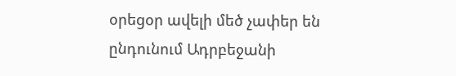օրեցօր ավելի մեծ չափեր են ընդունում Ադրբեջանի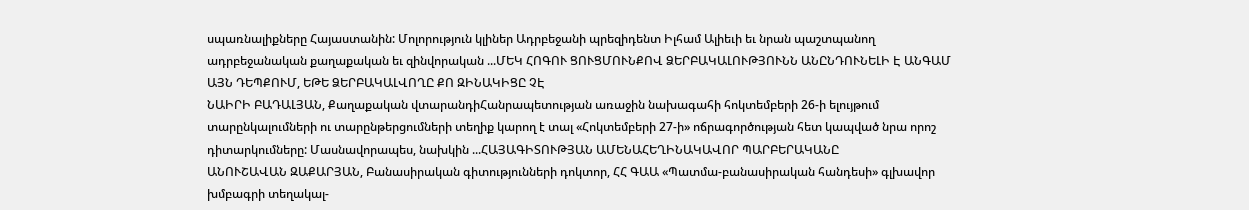սպառնալիքները Հայաստանին: Մոլորություն կլիներ Ադրբեջանի պրեզիդենտ Իլհամ Ալիեւի եւ նրան պաշտպանող ադրբեջանական քաղաքական եւ զինվորական ...ՄԵԿ ՀՈԳՈՒ ՑՈՒՑՄՈՒՆՔՈՎ ՁԵՐԲԱԿԱԼՈՒԹՅՈՒՆՆ ԱՆԸՆԴՈՒՆԵԼԻ Է ԱՆԳԱՄ ԱՅՆ ԴԵՊՔՈՒՄ, ԵԹԵ ՁԵՐԲԱԿԱԼՎՈՂԸ ՔՈ ԶԻՆԱԿԻՑԸ ՉԷ
ՆԱԻՐԻ ԲԱԴԱԼՅԱՆ, Քաղաքական վտարանդիՀանրապետության առաջին նախագահի հոկտեմբերի 26-ի ելույթում տարընկալումների ու տարընթերցումների տեղիք կարող է տալ «Հոկտեմբերի 27-ի» ոճրագործության հետ կապված նրա որոշ դիտարկումները: Մասնավորապես, նախկին ...ՀԱՅԱԳԻՏՈՒԹՅԱՆ ԱՄԵՆԱՀԵՂԻՆԱԿԱՎՈՐ ՊԱՐԲԵՐԱԿԱՆԸ
ԱՆՈՒՇԱՎԱՆ ԶԱՔԱՐՅԱՆ, Բանասիրական գիտությունների դոկտոր, ՀՀ ԳԱԱ «Պատմա-բանասիրական հանդեսի» գլխավոր խմբագրի տեղակալ-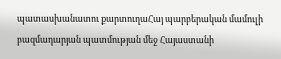պատասխանատու քարտուղաՀայ պարբերական մամուլի բազմադարյան պատմության մեջ Հայաստանի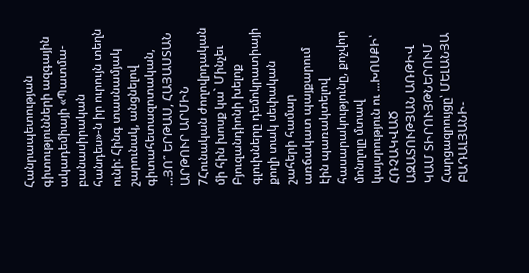Հանրապետության գիտությունների ազգային ակադեմիայի «Պատմա-բանասիրական հանդես»-ն իր ուրույն տեղն ունի: Հինգ տասնամյակ շարունակ, անցնելով գիտահետազոտական, ...ՅՈ՞ ԵՐԹԱՍ, ՀԱՅԱՍՏԱՆ
ԱՐԹՈՒՐ ԱՐՄԻՆ 7Հունական ժողովրդական մի հին խոսք կա` Մինչեւ Բյուզանդիոնի խելոք գլուխները դեմոկրատիայի քողի տակ սեփական շահերի համար առճակատ պայքարում էին պառակտելով հասարակությունը, քոչվոր մոնղոլը մտավ կայսրություն ու ...ԽՈՍՔԻ՝ ՀՌՉԱԿՎԱԾ ԱԶԱՏՈՒԹՅԱՆ ԱՌԹԻՎ ԿԱՄ ՏԻՐՈՒՅԹՆԵՐՈՒՄ
Հարցազրույցը՝ ՄԵԼԱՆՅԱ ԲԱԴԱԼՅԱՆԻ-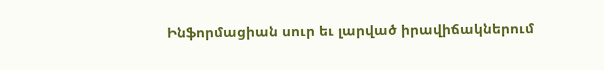Ինֆորմացիան սուր եւ լարված իրավիճակներում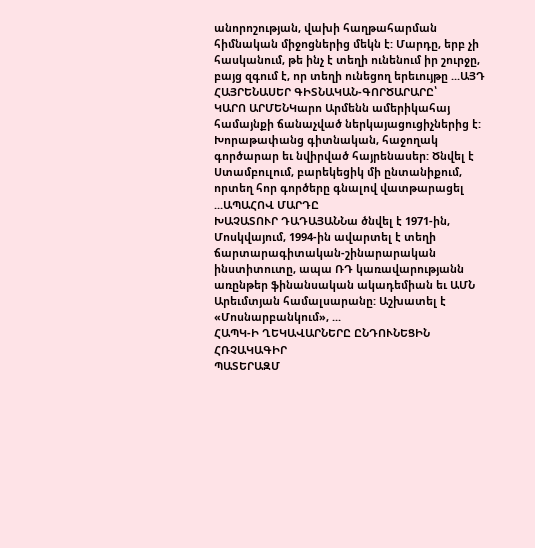անորոշության, վախի հաղթահարման հիմնական միջոցներից մեկն է: Մարդը, երբ չի հասկանում, թե ինչ է տեղի ունենում իր շուրջը, բայց զգում է, որ տեղի ունեցող երեւույթը ...ԱՅԴ ՀԱՅՐԵՆԱՍԵՐ ԳԻՏՆԱԿԱՆ-ԳՈՐԾԱՐԱՐԸ՝
ԿԱՐՈ ԱՐՄԵՆԿարո Արմենն ամերիկահայ համայնքի ճանաչված ներկայացուցիչներից է: Խորաթափանց գիտնական, հաջողակ գործարար եւ նվիրված հայրենասեր: Ծնվել է Ստամբուլում, բարեկեցիկ մի ընտանիքում, որտեղ հոր գործերը գնալով վատթարացել ...ԱՊԱՀՈՎ ՄԱՐԴԸ
ԽԱՉԱՏՈՒՐ ԴԱԴԱՅԱՆՆա ծնվել է 1971-ին, Մոսկվայում, 1994-ին ավարտել է տեղի ճարտարագիտական-շինարարական ինստիտուտը, ապա ՌԴ կառավարությանն առընթեր ֆինանսական ակադեմիան եւ ԱՄՆ Արեւմտյան համալսարանը: Աշխատել է «Մոսնարբանկում», ...
ՀԱՊԿ-Ի ՂԵԿԱՎԱՐՆԵՐԸ ԸՆԴՈՒՆԵՑԻՆ ՀՌՉԱԿԱԳԻՐ
ՊԱՏԵՐԱԶՄ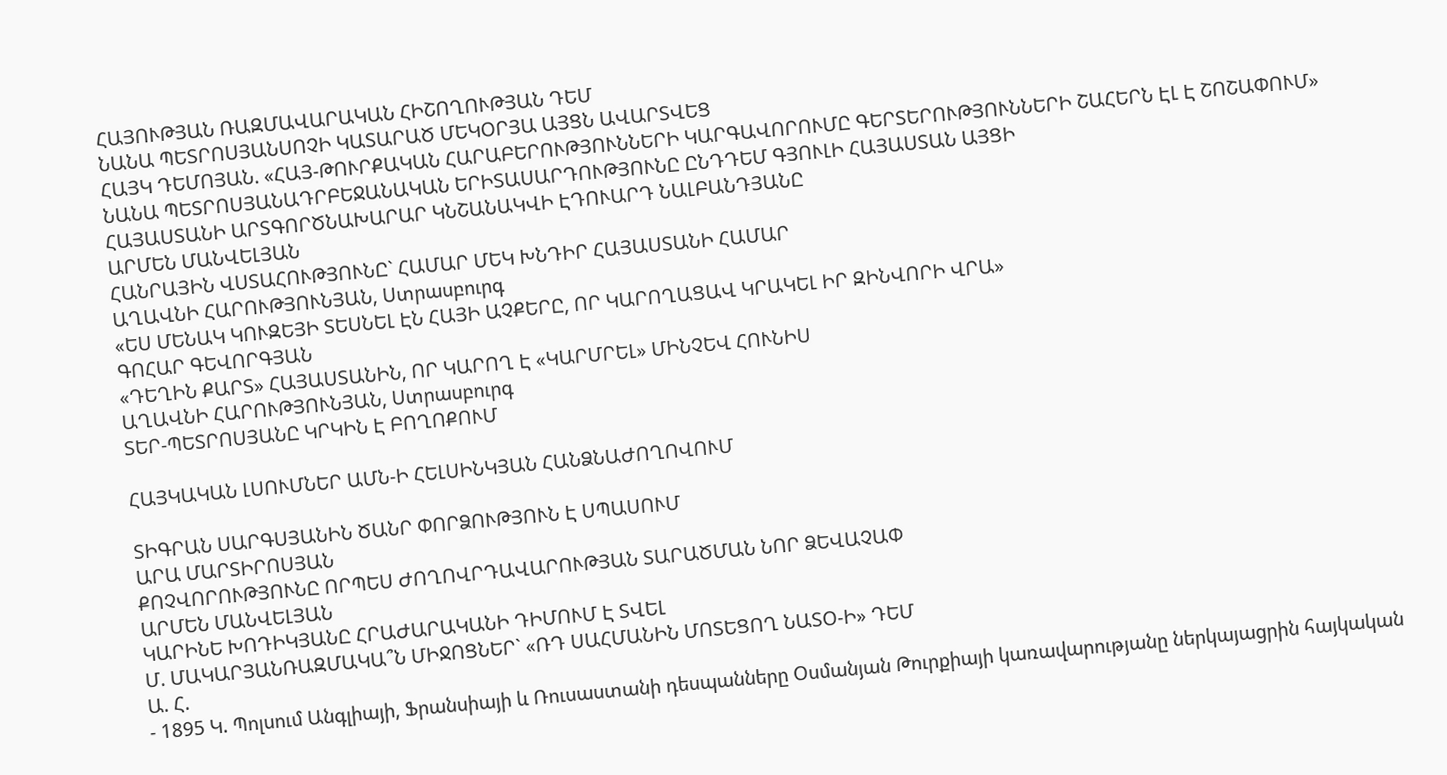ՀԱՅՈՒԹՅԱՆ ՌԱԶՄԱՎԱՐԱԿԱՆ ՀԻՇՈՂՈՒԹՅԱՆ ԴԵՄ
ՆԱՆԱ ՊԵՏՐՈՍՅԱՆՍՈՉԻ ԿԱՏԱՐԱԾ ՄԵԿՕՐՅԱ ԱՅՑՆ ԱՎԱՐՏՎԵՑ
ՀԱՅԿ ԴԵՄՈՅԱՆ. «ՀԱՅ-ԹՈՒՐՔԱԿԱՆ ՀԱՐԱԲԵՐՈՒԹՅՈՒՆՆԵՐԻ ԿԱՐԳԱՎՈՐՈՒՄԸ ԳԵՐՏԵՐՈՒԹՅՈՒՆՆԵՐԻ ՇԱՀԵՐՆ ԷԼ Է ՇՈՇԱՓՈՒՄ»
ՆԱՆԱ ՊԵՏՐՈՍՅԱՆԱԴՐԲԵՋԱՆԱԿԱՆ ԵՐԻՏԱՍԱՐԴՈՒԹՅՈՒՆԸ ԸՆԴԴԵՄ ԳՅՈՒԼԻ ՀԱՅԱՍՏԱՆ ԱՅՑԻ
ՀԱՅԱՍՏԱՆԻ ԱՐՏԳՈՐԾՆԱԽԱՐԱՐ ԿՆՇԱՆԱԿՎԻ ԷԴՈՒԱՐԴ ՆԱԼԲԱՆԴՅԱՆԸ
ԱՐՄԵՆ ՄԱՆՎԵԼՅԱՆ
ՀԱՆՐԱՅԻՆ ՎՍՏԱՀՈՒԹՅՈՒՆԸ` ՀԱՄԱՐ ՄԵԿ ԽՆԴԻՐ ՀԱՅԱՍՏԱՆԻ ՀԱՄԱՐ
ԱՂԱՎՆԻ ՀԱՐՈՒԹՅՈՒՆՅԱՆ, Ստրասբուրգ
«ԵՍ ՄԵՆԱԿ ԿՈՒԶԵՅԻ ՏԵՍՆԵԼ ԷՆ ՀԱՅԻ ԱՉՔԵՐԸ, ՈՐ ԿԱՐՈՂԱՑԱՎ ԿՐԱԿԵԼ ԻՐ ԶԻՆՎՈՐԻ ՎՐԱ»
ԳՈՀԱՐ ԳԵՎՈՐԳՅԱՆ
«ԴԵՂԻՆ ՔԱՐՏ» ՀԱՅԱՍՏԱՆԻՆ, ՈՐ ԿԱՐՈՂ Է «ԿԱՐՄՐԵԼ» ՄԻՆՉԵՎ ՀՈՒՆԻՍ
ԱՂԱՎՆԻ ՀԱՐՈՒԹՅՈՒՆՅԱՆ, Ստրասբուրգ
ՏԵՐ-ՊԵՏՐՈՍՅԱՆԸ ԿՐԿԻՆ Է ԲՈՂՈՔՈՒՄ

ՀԱՅԿԱԿԱՆ ԼՍՈՒՄՆԵՐ ԱՄՆ-Ի ՀԵԼՍԻՆԿՅԱՆ ՀԱՆՁՆԱԺՈՂՈՎՈՒՄ

ՏԻԳՐԱՆ ՍԱՐԳՍՅԱՆԻՆ ԾԱՆՐ ՓՈՐՁՈՒԹՅՈՒՆ Է ՍՊԱՍՈՒՄ
ԱՐԱ ՄԱՐՏԻՐՈՍՅԱՆ
ՔՈՉՎՈՐՈՒԹՅՈՒՆԸ ՈՐՊԵՍ ԺՈՂՈՎՐԴԱՎԱՐՈՒԹՅԱՆ ՏԱՐԱԾՄԱՆ ՆՈՐ ՁԵՎԱՉԱՓ
ԱՐՄԵՆ ՄԱՆՎԵԼՅԱՆ
ԿԱՐԻՆԵ ԽՈԴԻԿՅԱՆԸ ՀՐԱԺԱՐԱԿԱՆԻ ԴԻՄՈՒՄ Է ՏՎԵԼ
Մ. ՄԱԿԱՐՅԱՆՌԱԶՄԱԿԱ՞Ն ՄԻՋՈՑՆԵՐ` «ՌԴ ՍԱՀՄԱՆԻՆ ՄՈՏԵՑՈՂ ՆԱՏՕ-Ի» ԴԵՄ
Ա. Հ.
- 1895 Կ. Պոլսում Անգլիայի, Ֆրանսիայի և Ռուսաստանի դեսպանները Օսմանյան Թուրքիայի կառավարությանը ներկայացրին հայկական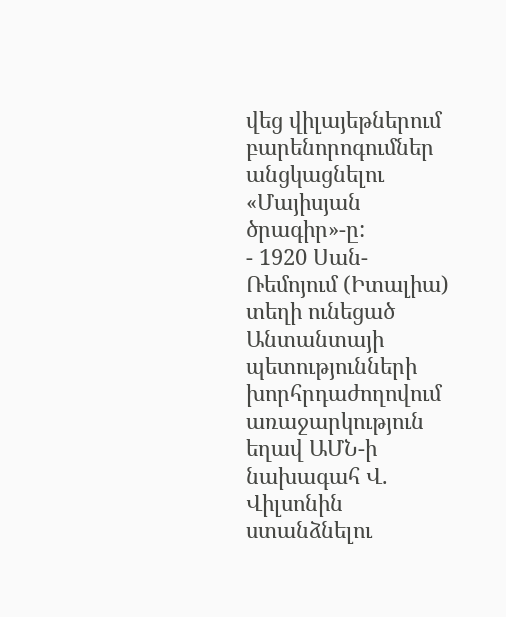վեց վիլայեթներում բարենորոգումներ անցկացնելու «Մայիսյան ծրագիր»-ը:
- 1920 Սան-Ռեմոյում (Իտալիա) տեղի ունեցած Անտանտայի պետությունների խորհրդաժողովում առաջարկություն եղավ ԱՄՆ-ի նախագահ Վ. Վիլսոնին ստանձնելու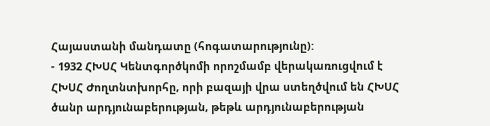Հայաստանի մանդատը (հոգատարությունը):
- 1932 ՀԽՍՀ Կենտգործկոմի որոշմամբ վերակառուցվում է ՀԽՍՀ Ժողտնտխորհը, որի բազայի վրա ստեղծվում են ՀԽՍՀ ծանր արդյունաբերության, թեթև արդյունաբերության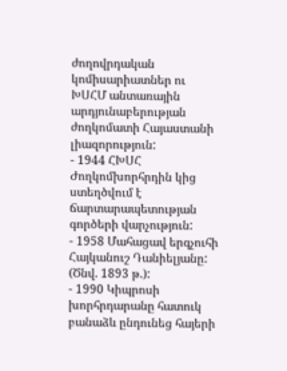ժողովրդական կոմիսարիատներ ու ԽՍՀՄ անտառային արդյունաբերության ժողկոմատի Հայաստանի լիազորություն:
- 1944 ՀԽՍՀ Ժողկոմխորհրդին կից ստեղծվում է ճարտարապետության գործերի վարչություն:
- 1958 Մահացավ երգչուհի Հայկանուշ Դանիելյանը: (Ծնվ. 1893 թ.):
- 1990 Կիպրոսի խորհրդարանը հատուկ բանաձև ընդունեց հայերի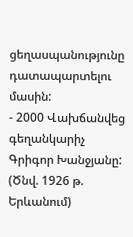ցեղասպանությունը դատապարտելու մասին:
- 2000 Վախճանվեց գեղանկարիչ Գրիգոր Խանջյանը: (Ծնվ. 1926 թ. Երևանում)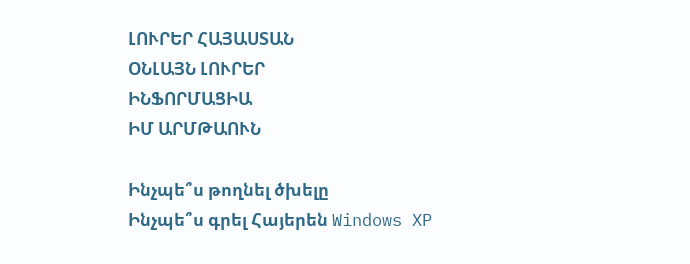ԼՈՒՐԵՐ ՀԱՅԱՍՏԱՆ
ՕՆԼԱՅՆ ԼՈՒՐԵՐ
ԻՆՖՈՐՄԱՑԻԱ
ԻՄ ԱՐՄԹԱՈՒՆ

Ինչպե՞ս թողնել ծխելը
Ինչպե՞ս գրել Հայերեն Windows XP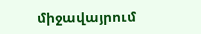միջավայրում